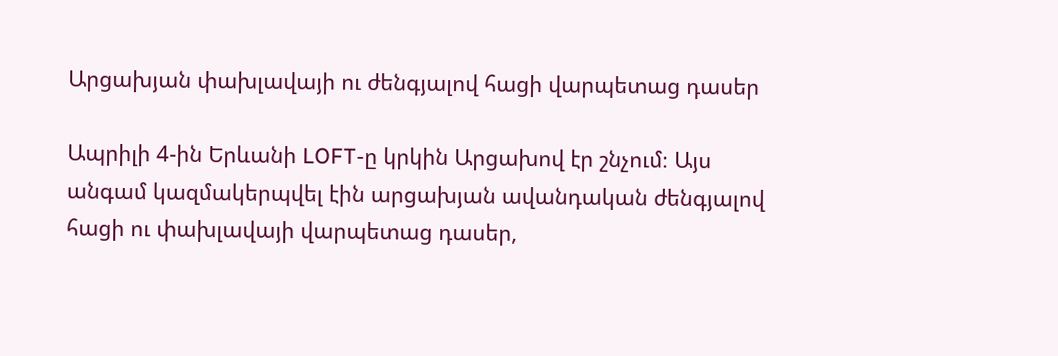Արցախյան փախլավայի ու ժենգյալով հացի վարպետաց դասեր

Ապրիլի 4-ին Երևանի LOFT-ը կրկին Արցախով էր շնչում։ Այս անգամ կազմակերպվել էին արցախյան ավանդական ժենգյալով հացի ու փախլավայի վարպետաց դասեր,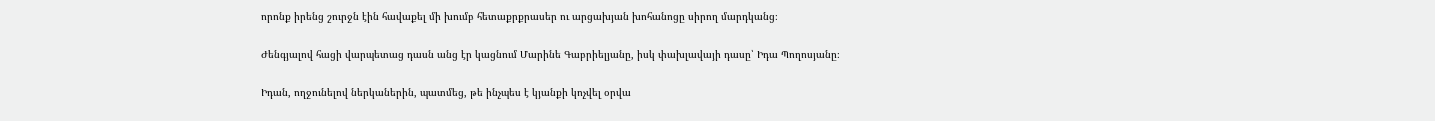որոնք իրենց շուրջն էին հավաքել մի խումբ հետաքրքրասեր ու արցախյան խոհանոցը սիրող մարդկանց։

Ժենգյալով հացի վարպետաց դասն անց էր կացնում Մարինե Գաբրիելյանը, իսկ փախլավայի դասը՝ Իդա Պողոսյանը։

Իդան, ողջունելով ներկաներին, պատմեց, թե ինչպես է կյանքի կոչվել օրվա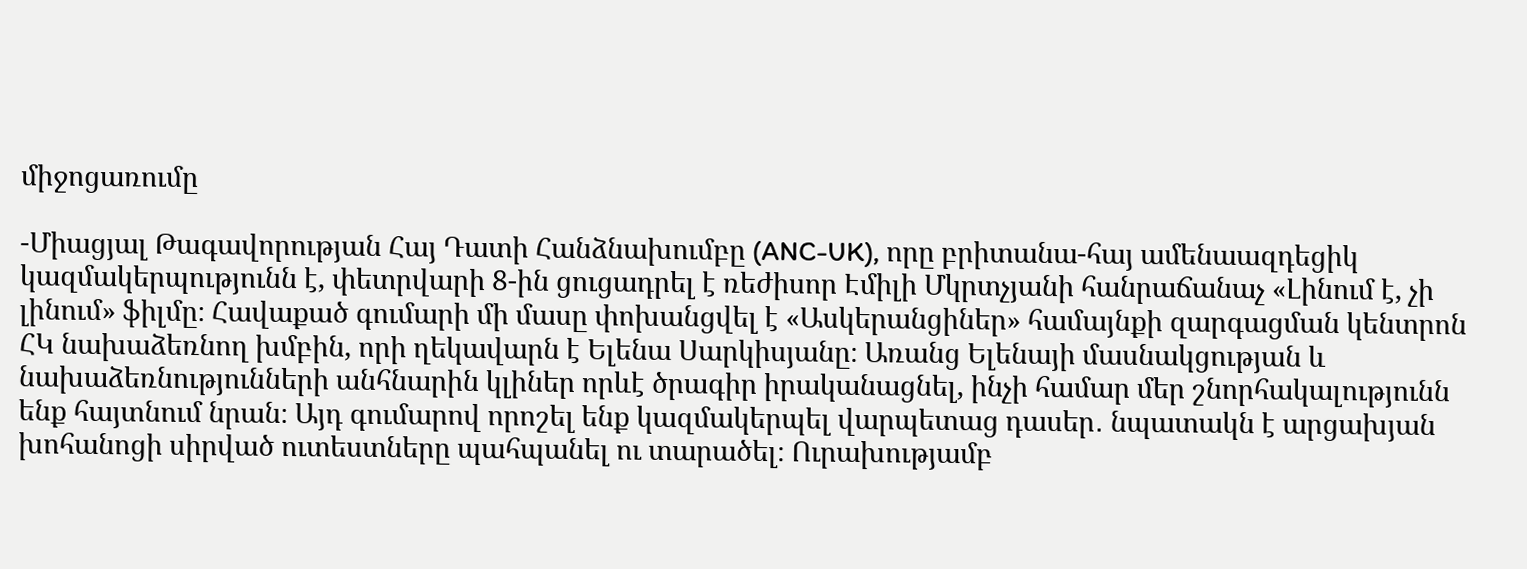միջոցառումը

-Միացյալ Թագավորության Հայ Դատի Հանձնախումբը (ANC-UK), որը բրիտանա-հայ ամենաազդեցիկ կազմակերպությունն է, փետրվարի 8-ին ցուցադրել է ռեժիսոր Էմիլի Մկրտչյանի հանրաճանաչ «Լինում է, չի լինում» ֆիլմը։ Հավաքած գումարի մի մասը փոխանցվել է «Ասկերանցիներ» համայնքի զարգացման կենտրոն ՀԿ նախաձեռնող խմբին, որի ղեկավարն է Ելենա Սարկիսյանը։ Առանց Ելենայի մասնակցության և նախաձեռնությունների անհնարին կլիներ որևէ ծրագիր իրականացնել, ինչի համար մեր շնորհակալությունն ենք հայտնում նրան։ Այդ գումարով որոշել ենք կազմակերպել վարպետաց դասեր․ նպատակն է արցախյան խոհանոցի սիրված ուտեստները պահպանել ու տարածել։ Ուրախությամբ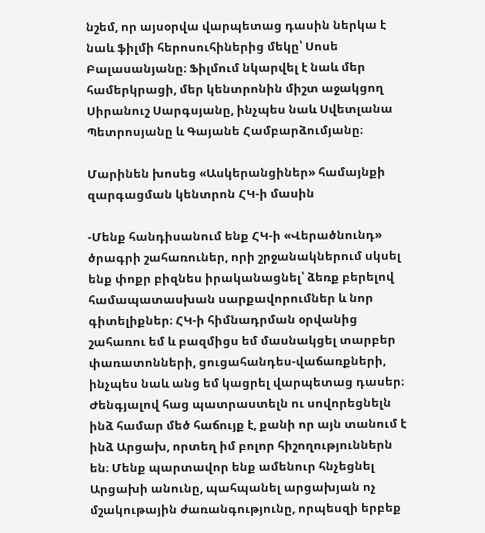նշեմ, որ այսօրվա վարպետաց դասին ներկա է նաև ֆիլմի հերոսուհիներից մեկը՝ Սոսե Բալասանյանը։ Ֆիլմում նկարվել է նաև մեր համերկրացի, մեր կենտրոնին միշտ աջակցող Սիրանուշ Սարգսյանը, ինչպես նաև Սվետլանա Պետրոսյանը և Գայանե Համբարձումյանը։

Մարինեն խոսեց «Ասկերանցիներ» համայնքի զարգացման կենտրոն ՀԿ-ի մասին

-Մենք հանդիսանում ենք ՀԿ-ի «Վերածնունդ» ծրագրի շահառուներ, որի շրջանակներում սկսել ենք փոքր բիզնես իրականացնել՝ ձեռք բերելով համապատասխան սարքավորումներ և նոր գիտելիքներ։ ՀԿ-ի հիմնադրման օրվանից շահառու եմ և բազմիցս եմ մասնակցել տարբեր փառատոնների, ցուցահանդես-վաճառքների, ինչպես նաև անց եմ կացրել վարպետաց դասեր։ Ժենգյալով հաց պատրաստելն ու սովորեցնելն ինձ համար մեծ հաճույք է, քանի որ այն տանում է ինձ Արցախ, որտեղ իմ բոլոր հիշողություններն են։ Մենք պարտավոր ենք ամենուր հնչեցնել Արցախի անունը, պահպանել արցախյան ոչ մշակութային ժառանգությունը, որպեսզի երբեք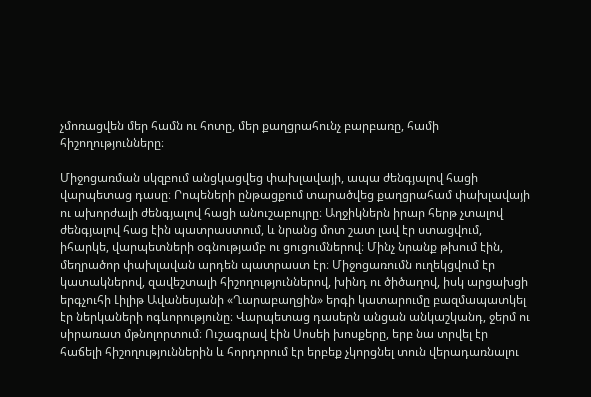չմոռացվեն մեր համն ու հոտը, մեր քաղցրահունչ բարբառը, համի հիշողությունները։

Միջոցառման սկզբում անցկացվեց փախլավայի, ապա ժենգյալով հացի վարպետաց դասը։ Րոպեների ընթացքում տարածվեց քաղցրահամ փախլավայի ու ախորժալի ժենգյալով հացի անուշաբույրը։ Աղջիկներն իրար հերթ չտալով ժենգյալով հաց էին պատրաստում, և նրանց մոտ շատ լավ էր ստացվում, իհարկե, վարպետների օգնությամբ ու ցուցումներով։ Մինչ նրանք թխում էին, մեղրածոր փախլավան արդեն պատրաստ էր։ Միջոցառումն ուղեկցվում էր կատակներով, զավեշտալի հիշողություններով, խինդ ու ծիծաղով, իսկ արցախցի երգչուհի Լիլիթ Ավանեսյանի «Ղարաբաղցին» երգի կատարումը բազմապատկել էր ներկաների ոգևորությունը։ Վարպետաց դասերն անցան անկաշկանդ, ջերմ ու սիրառատ մթնոլորտում։ Ուշագրավ էին Սոսեի խոսքերը, երբ նա տրվել էր հաճելի հիշողություններին և հորդորում էր երբեք չկորցնել տուն վերադառնալու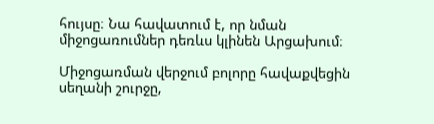հույսը։ Նա հավատում է, որ նման միջոցառումներ դեռևս կլինեն Արցախում։

Միջոցառման վերջում բոլորը հավաքվեցին սեղանի շուրջը,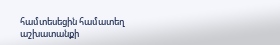համտեսեցին համատեղ աշխատանքի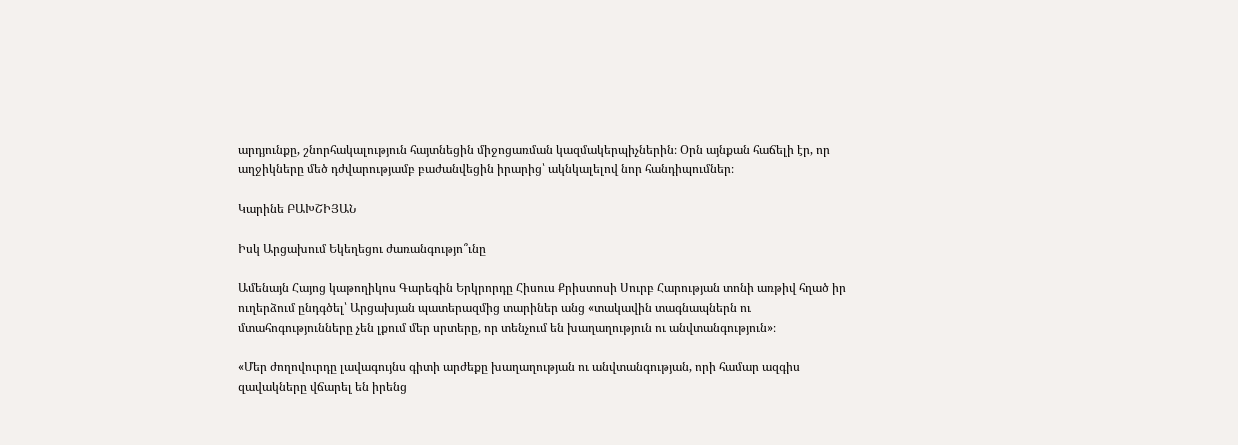արդյունքը, շնորհակալություն հայտնեցին միջոցառման կազմակերպիչներին։ Օրն այնքան հաճելի էր, որ աղջիկները մեծ դժվարությամբ բաժանվեցին իրարից՝ ակնկալելով նոր հանդիպումներ։

Կարինե ԲԱԽՇԻՅԱՆ

Իսկ Արցախում Եկեղեցու ժառանգությո՞ւնը

Ամենայն Հայոց կաթողիկոս Գարեգին Երկրորդը Հիսուս Քրիստոսի Սուրբ Հարության տոնի առթիվ հղած իր ուղերձում ընդգծել՝ Արցախյան պատերազմից տարիներ անց «տակավին տագնապներն ու մտահոգությունները չեն լքում մեր սրտերը, որ տենչում են խաղաղություն ու անվտանգություն»։

«Մեր ժողովուրդը լավագույնս գիտի արժեքը խաղաղության ու անվտանգության, որի համար ազգիս զավակները վճարել են իրենց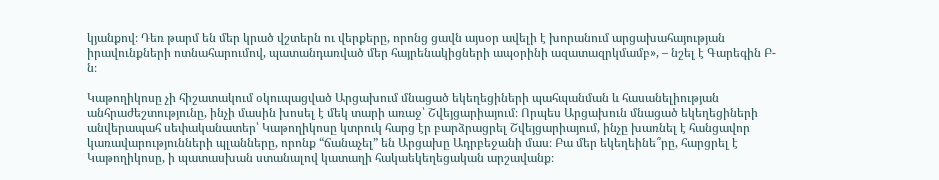կյանքով։ Դեռ թարմ են մեր կրած վշտերն ու վերքերը, որոնց ցավն այսօր ավելի է խորանում արցախահայության իրավունքների ոտնահարումով, պատանդառված մեր հայրենակիցների ապօրինի ազատազրկմամբ», – նշել է Գարեգին Բ-ն։

Կաթողիկոսը չի հիշատակում օկուպացված Արցախում մնացած եկեղեցիների պահպանման և հասանելիության անհրաժեշտությունը, ինչի մասին խոսել է մեկ տարի առաջ՝ Շվեյցարիայում։ Որպես Արցախուն մնացած եկեղեցիների անվերապահ սեփականատեր՝ Կաթողիկոսը կտրուկ հարց էր բարձրացրել Շվեյցարիայում, ինչը խառնել է հանցավոր կառավարությունների պլանները, որոնք “ճանաչել” են Արցախը Ադրբեջանի մաս։ Բա մեր եկեղեինե՞րը, հարցրել է Կաթողիկոսը, ի պատասխան ստանալով կատաղի հակաեկեղեցական արշավանք։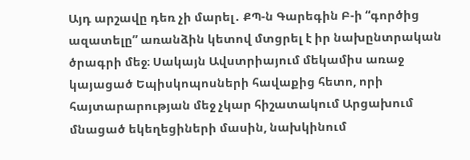Այդ արշավը դեռ չի մարել․ ՔՊ-ն Գարեգին Բ-ի “գործից ազատելը” առանձին կետով մտցրել է իր նախընտրական ծրագրի մեջ։ Սակայն Ավստրիայում մեկամիս առաջ կայացած Եպիսկոպոսների հավաքից հետո, որի հայտարարության մեջ չկար հիշատակում Արցախում մնացած եկեղեցիների մասին, նախկինում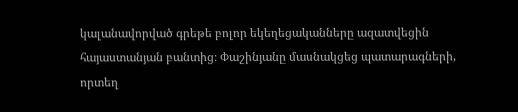կալանավորված գրեթե բոլոր եկեղեցականները ազատվեցին հայաստանյան բանտից։ Փաշինյանը մասնակցեց պատարագների, որտեղ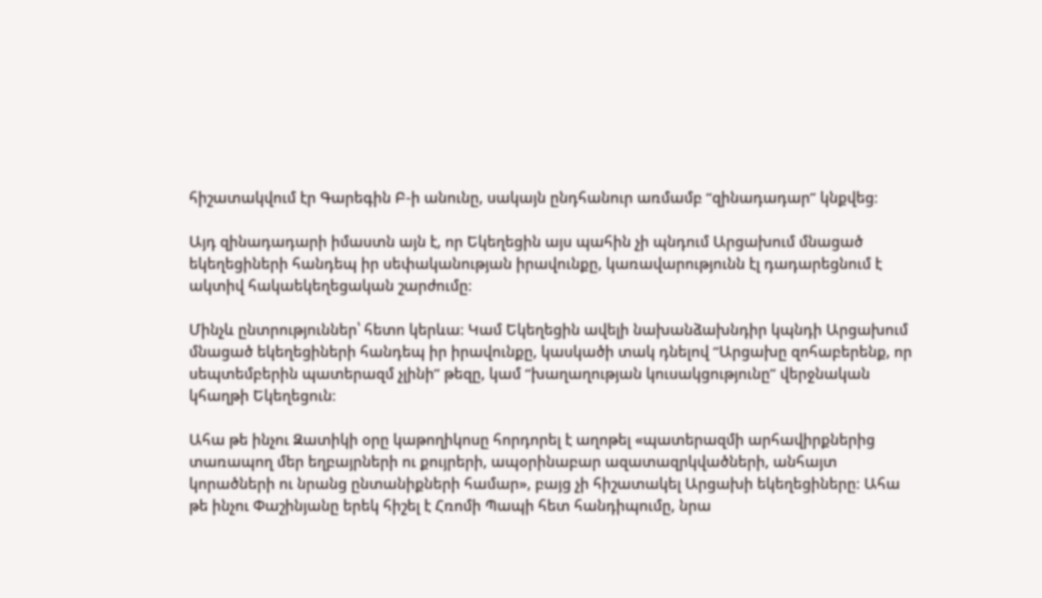հիշատակվում էր Գարեգին Բ-ի անունը, սակայն ընդհանուր առմամբ “զինադադար” կնքվեց։

Այդ զինադադարի իմաստն այն է, որ Եկեղեցին այս պահին չի պնդում Արցախում մնացած եկեղեցիների հանդեպ իր սեփականության իրավունքը, կառավարությունն էլ դադարեցնում է ակտիվ հակաեկեղեցական շարժումը։

Մինչև ընտրություններ՝ հետո կերևա։ Կամ Եկեղեցին ավելի նախանձախնդիր կպնդի Արցախում մնացած եկեղեցիների հանդեպ իր իրավունքը, կասկածի տակ դնելով “Արցախը զոհաբերենք, որ սեպտեմբերին պատերազմ չլինի” թեզը, կամ “խաղաղության կուսակցությունը” վերջնական կհաղթի Եկեղեցուն։

Ահա թե ինչու Զատիկի օրը կաթողիկոսը հորդորել է աղոթել «պատերազմի արհավիրքներից տառապող մեր եղբայրների ու քույրերի, ապօրինաբար ազատազրկվածների, անհայտ կորածների ու նրանց ընտանիքների համար», բայց չի հիշատակել Արցախի եկեղեցիները։ Ահա թե ինչու Փաշինյանը երեկ հիշել է Հռոմի Պապի հետ հանդիպումը, նրա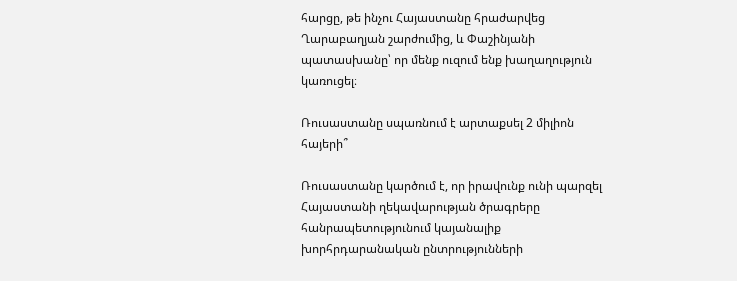հարցը, թե ինչու Հայաստանը հրաժարվեց Ղարաբաղյան շարժումից, և Փաշինյանի պատասխանը՝ որ մենք ուզում ենք խաղաղություն կառուցել։

Ռուսաստանը սպառնում է արտաքսել 2 միլիոն հայերի՞

Ռուսաստանը կարծում է, որ իրավունք ունի պարզել Հայաստանի ղեկավարության ծրագրերը հանրապետությունում կայանալիք խորհրդարանական ընտրությունների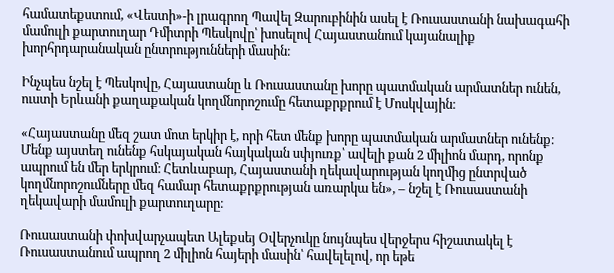համատեքստում, «Վեստի»-ի լրագրող Պավել Զարուբինին ասել է Ռուսաստանի նախագահի մամուլի քարտուղար Դմիտրի Պեսկովը՝ խոսելով Հայաստանում կայանալիք խորհրդարանական ընտրությունների մասին։

Ինչպես նշել է Պեսկովը, Հայաստանը և Ռուսաստանը խորը պատմական արմատներ ունեն, ուստի Երևանի քաղաքական կողմնորոշումը հետաքրքրում է Մոսկվային։

«Հայաստանը մեզ շատ մոտ երկիր է, որի հետ մենք խորը պատմական արմատներ ունենք։ Մենք այստեղ ունենք հսկայական հայկական սփյուռք՝ ավելի քան 2 միլիոն մարդ, որոնք ապրում են մեր երկրում։ Հետևաբար, Հայաստանի ղեկավարության կողմից ընտրված կողմնորոշումները մեզ համար հետաքրքրության առարկա են», – նշել է Ռուսաստանի ղեկավարի մամուլի քարտուղարը։

Ռուսաստանի փոխվարչապետ Ալեքսեյ Օվերչուկը նույնպես վերջերս հիշատակել է Ռուսաստանում ապրող 2 միլիոն հայերի մասին՝ հավելելով, որ եթե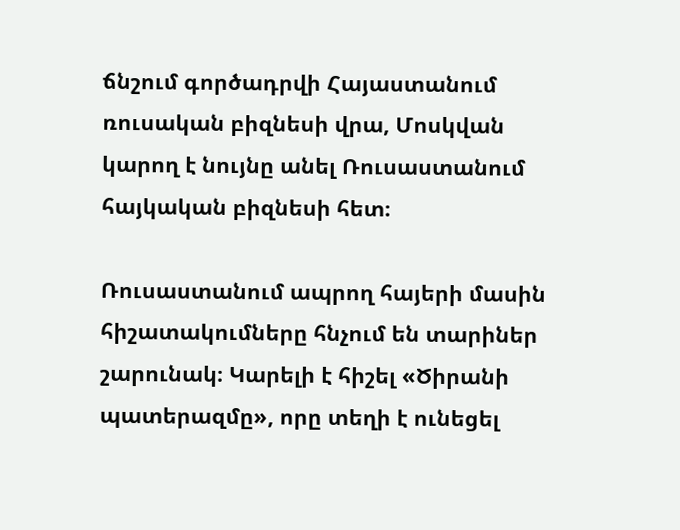ճնշում գործադրվի Հայաստանում ռուսական բիզնեսի վրա, Մոսկվան կարող է նույնը անել Ռուսաստանում հայկական բիզնեսի հետ։

Ռուսաստանում ապրող հայերի մասին հիշատակումները հնչում են տարիներ շարունակ։ Կարելի է հիշել «Ծիրանի պատերազմը», որը տեղի է ունեցել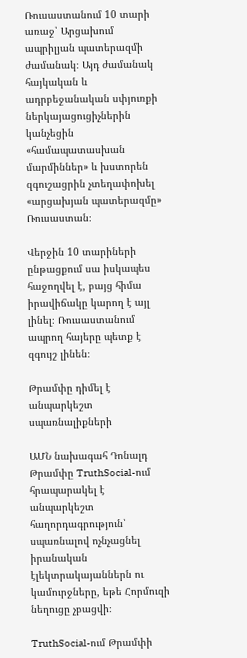Ռուսաստանում 10 տարի առաջ՝ Արցախում ապրիլյան պատերազմի ժամանակ։ Այդ ժամանակ հայկական և ադրբեջանական սփյուռքի ներկայացուցիչներին կանչեցին «համապատասխան մարմիններ» և խստորեն զգուշացրին չտեղափոխել «արցախյան պատերազմը» Ռուսաստան։

Վերջին 10 տարիների ընթացքում սա իսկապես հաջողվել է, բայց հիմա իրավիճակը կարող է այլ լինել։ Ռուսաստանում ապրող հայերը պետք է զգույշ լինեն։

Թրամփը դիմել է անպարկեշտ սպառնալիքների

ԱՄՆ նախագահ Դոնալդ Թրամփը TruthSocial-ում հրապարակել է անպարկեշտ հաղորդագրություն՝ սպառնալով ոչնչացնել իրանական էլեկտրակայաններն ու կամուրջները, եթե Հորմուզի նեղուցը չբացվի։

TruthSocial-ում Թրամփի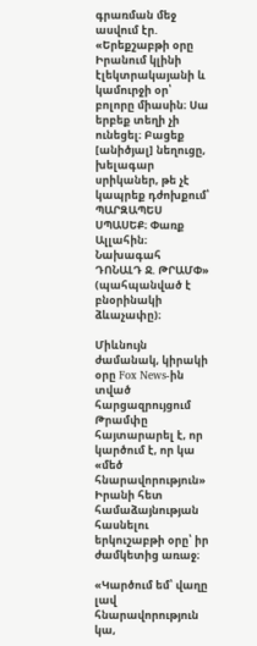գրառման մեջ ասվում էր. «Երեքշաբթի օրը Իրանում կլինի էլեկտրակայանի և կամուրջի օր՝ բոլորը միասին։ Սա երբեք տեղի չի ունեցել։ Բացեք [անիծյալ] նեղուցը, խելագար սրիկաներ, թե չէ կապրեք դժոխքում՝ ՊԱՐԶԱՊԵՍ ՍՊԱՍԵՔ։ Փառք Ալլահին։ Նախագահ ԴՈՆԱԼԴ Ջ. ԹՐԱՄՓ» (պահպանված է բնօրինակի ձևաչափը)։

Միևնույն ժամանակ, կիրակի օրը Fox News-ին տված հարցազրույցում Թրամփը հայտարարել է, որ կարծում է, որ կա «մեծ հնարավորություն» Իրանի հետ համաձայնության հասնելու երկուշաբթի օրը՝ իր ժամկետից առաջ։

«Կարծում եմ՝ վաղը լավ հնարավորություն կա,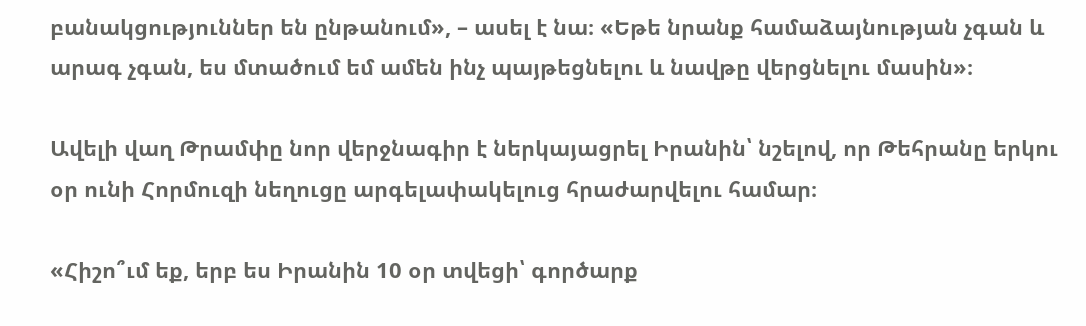բանակցություններ են ընթանում», – ասել է նա։ «Եթե նրանք համաձայնության չգան և արագ չգան, ես մտածում եմ ամեն ինչ պայթեցնելու և նավթը վերցնելու մասին»։

Ավելի վաղ Թրամփը նոր վերջնագիր է ներկայացրել Իրանին՝ նշելով, որ Թեհրանը երկու օր ունի Հորմուզի նեղուցը արգելափակելուց հրաժարվելու համար։

«Հիշո՞ւմ եք, երբ ես Իրանին 10 օր տվեցի՝ գործարք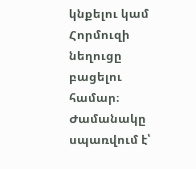կնքելու կամ Հորմուզի նեղուցը բացելու համար։ Ժամանակը սպառվում է՝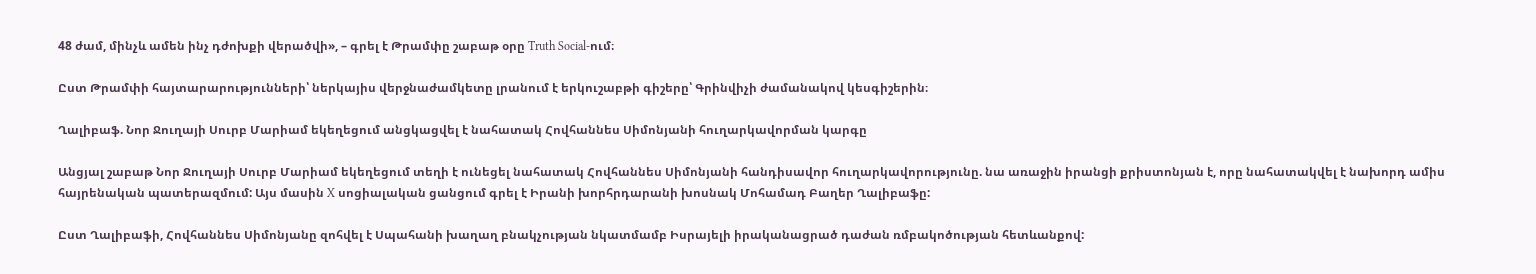48 ժամ, մինչև ամեն ինչ դժոխքի վերածվի», – գրել է Թրամփը շաբաթ օրը Truth Social-ում։

Ըստ Թրամփի հայտարարությունների՝ ներկայիս վերջնաժամկետը լրանում է երկուշաբթի գիշերը՝ Գրինվիչի ժամանակով կեսգիշերին։

Ղալիբաֆ. Նոր Ջուղայի Սուրբ Մարիամ եկեղեցում անցկացվել է նահատակ Հովհաննես Սիմոնյանի հուղարկավորման կարգը

Անցյալ շաբաթ Նոր Ջուղայի Սուրբ Մարիամ եկեղեցում տեղի է ունեցել նահատակ Հովհաննես Սիմոնյանի հանդիսավոր հուղարկավորությունը. նա առաջին իրանցի քրիստոնյան է, որը նահատակվել է նախորդ ամիս հայրենական պատերազմում: Այս մասին X սոցիալական ցանցում գրել է Իրանի խորհրդարանի խոսնակ Մոհամադ Բաղեր Ղալիբաֆը:

Ըստ Ղալիբաֆի, Հովհաննես Սիմոնյանը զոհվել է Սպահանի խաղաղ բնակչության նկատմամբ Իսրայելի իրականացրած դաժան ռմբակոծության հետևանքով: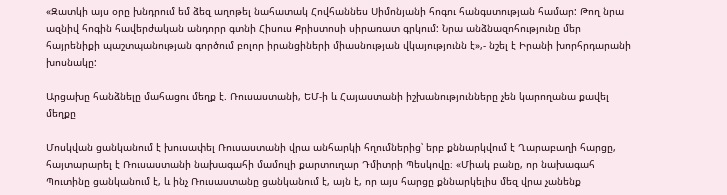«Զատկի այս օրը խնդրում եմ ձեզ աղոթել նահատակ Հովհաննես Սիմոնյանի հոգու հանգստության համար: Թող նրա ազնիվ հոգին հավերժական անդորր գտնի Հիսուս Քրիստոսի սիրառատ գրկում: Նրա անձնազոհությունը մեր հայրենիքի պաշտպանության գործում բոլոր իրանցիների միասնության վկայությունն է»,- նշել է Իրանի խորհրդարանի խոսնակը:

Արցախը հանձնելը մահացու մեղք է. Ռուսաստանի, ԵՄ-ի և Հայաստանի իշխանությունները չեն կարողանա քավել մեղքը

Մոսկվան ցանկանում է խուսափել Ռուսաստանի վրա անհարկի հղումներից՝ երբ քննարկվում է Ղարաբաղի հարցը, հայտարարել է Ռուսաստանի նախագահի մամուլի քարտուղար Դմիտրի Պեսկովը։ «Միակ բանը, որ նախագահ Պուտինը ցանկանում է, և ինչ Ռուսաստանը ցանկանում է, այն է, որ այս հարցը քննարկելիս մեզ վրա չանենք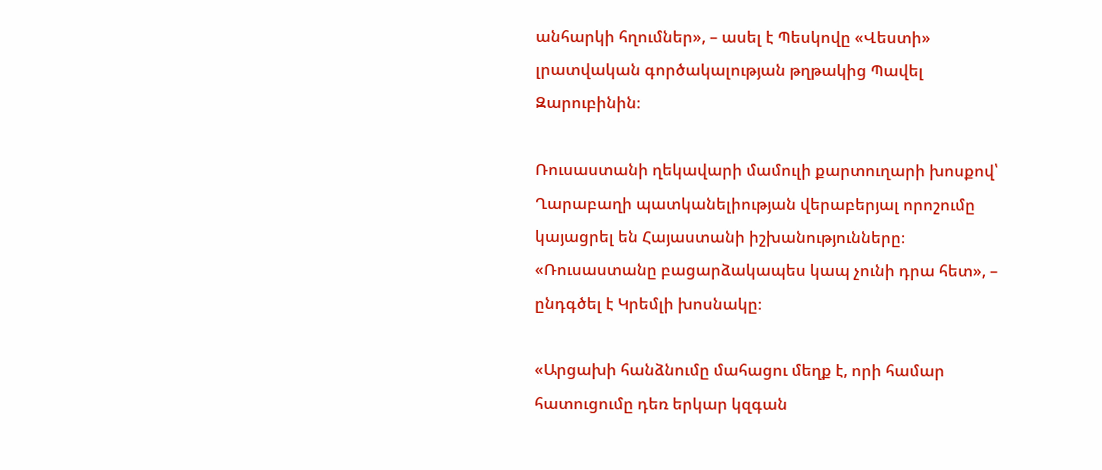անհարկի հղումներ», – ասել է Պեսկովը «Վեստի» լրատվական գործակալության թղթակից Պավել Զարուբինին։

Ռուսաստանի ղեկավարի մամուլի քարտուղարի խոսքով՝ Ղարաբաղի պատկանելիության վերաբերյալ որոշումը կայացրել են Հայաստանի իշխանությունները։ «Ռուսաստանը բացարձակապես կապ չունի դրա հետ», – ընդգծել է Կրեմլի խոսնակը։

«Արցախի հանձնումը մահացու մեղք է, որի համար հատուցումը դեռ երկար կզգան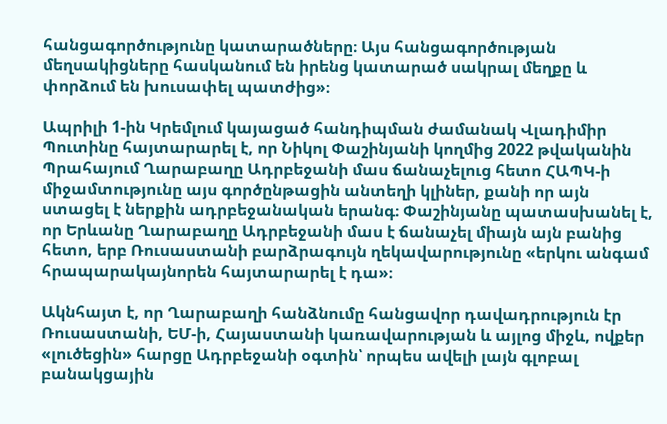հանցագործությունը կատարածները։ Այս հանցագործության մեղսակիցները հասկանում են իրենց կատարած սակրալ մեղքը և փորձում են խուսափել պատժից»։

Ապրիլի 1-ին Կրեմլում կայացած հանդիպման ժամանակ Վլադիմիր Պուտինը հայտարարել է, որ Նիկոլ Փաշինյանի կողմից 2022 թվականին Պրահայում Ղարաբաղը Ադրբեջանի մաս ճանաչելուց հետո ՀԱՊԿ-ի միջամտությունը այս գործընթացին անտեղի կլիներ, քանի որ այն ստացել է ներքին ադրբեջանական երանգ։ Փաշինյանը պատասխանել է, որ Երևանը Ղարաբաղը Ադրբեջանի մաս է ճանաչել միայն այն բանից հետո, երբ Ռուսաստանի բարձրագույն ղեկավարությունը «երկու անգամ հրապարակայնորեն հայտարարել է դա»։

Ակնհայտ է, որ Ղարաբաղի հանձնումը հանցավոր դավադրություն էր Ռուսաստանի, ԵՄ-ի, Հայաստանի կառավարության և այլոց միջև, ովքեր «լուծեցին» հարցը Ադրբեջանի օգտին՝ որպես ավելի լայն գլոբալ բանակցային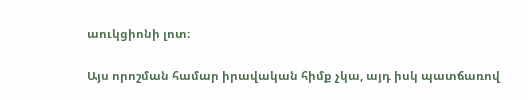աուկցիոնի լոտ։

Այս որոշման համար իրավական հիմք չկա, այդ իսկ պատճառով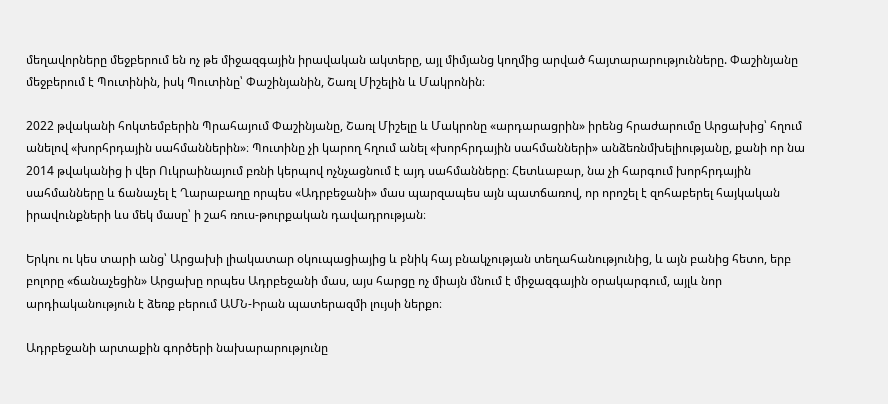մեղավորները մեջբերում են ոչ թե միջազգային իրավական ակտերը, այլ միմյանց կողմից արված հայտարարությունները. Փաշինյանը մեջբերում է Պուտինին, իսկ Պուտինը՝ Փաշինյանին, Շառլ Միշելին և Մակրոնին։

2022 թվականի հոկտեմբերին Պրահայում Փաշինյանը, Շառլ Միշելը և Մակրոնը «արդարացրին» իրենց հրաժարումը Արցախից՝ հղում անելով «խորհրդային սահմաններին»։ Պուտինը չի կարող հղում անել «խորհրդային սահմանների» անձեռնմխելիությանը, քանի որ նա 2014 թվականից ի վեր Ուկրաինայում բռնի կերպով ոչնչացնում է այդ սահմանները։ Հետևաբար, նա չի հարգում խորհրդային սահմանները և ճանաչել է Ղարաբաղը որպես «Ադրբեջանի» մաս պարզապես այն պատճառով, որ որոշել է զոհաբերել հայկական իրավունքների ևս մեկ մասը՝ ի շահ ռուս-թուրքական դավադրության։

Երկու ու կես տարի անց՝ Արցախի լիակատար օկուպացիայից և բնիկ հայ բնակչության տեղահանությունից, և այն բանից հետո, երբ բոլորը «ճանաչեցին» Արցախը որպես Ադրբեջանի մաս, այս հարցը ոչ միայն մնում է միջազգային օրակարգում, այլև նոր արդիականություն է ձեռք բերում ԱՄՆ-Իրան պատերազմի լույսի ներքո։

Ադրբեջանի արտաքին գործերի նախարարությունը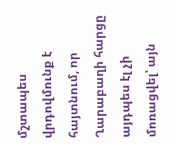մշտապես վրդովմունք է հայտնում, որ Ղարաբաղի հարցը այդպես էլ չի մոռացվել՝ այն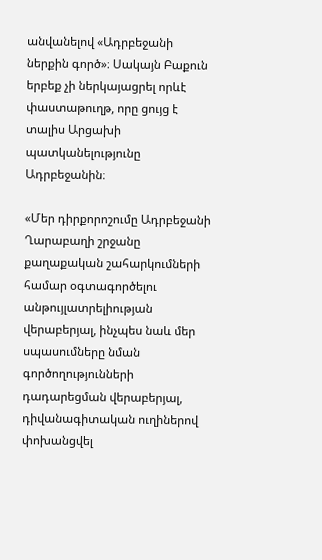անվանելով «Ադրբեջանի ներքին գործ»։ Սակայն Բաքուն երբեք չի ներկայացրել որևէ փաստաթուղթ, որը ցույց է տալիս Արցախի պատկանելությունը Ադրբեջանին։

«Մեր դիրքորոշումը Ադրբեջանի Ղարաբաղի շրջանը քաղաքական շահարկումների համար օգտագործելու անթույլատրելիության վերաբերյալ, ինչպես նաև մեր սպասումները նման գործողությունների դադարեցման վերաբերյալ, դիվանագիտական ուղիներով փոխանցվել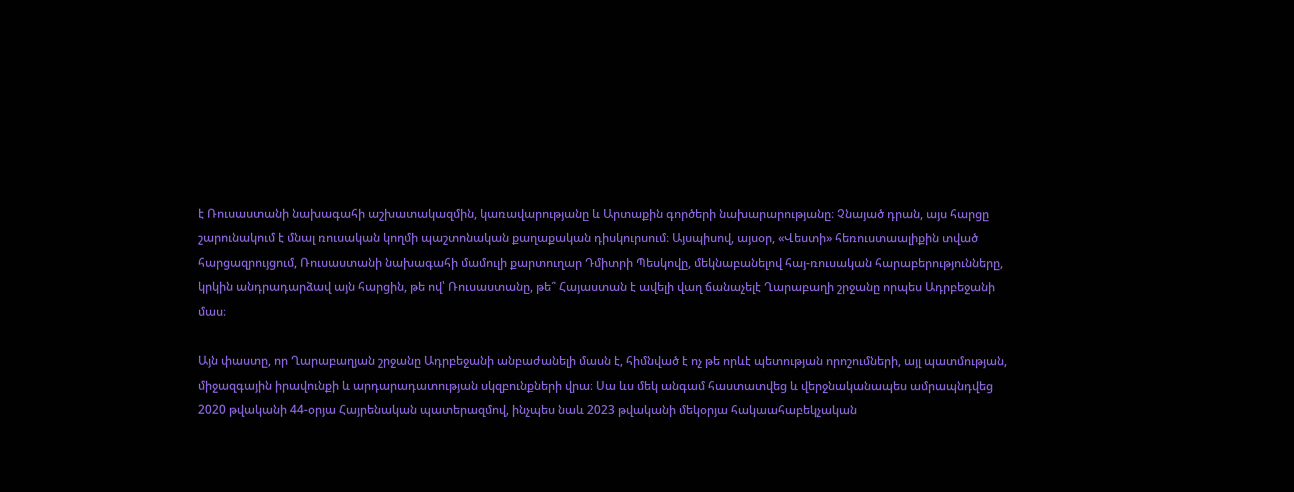է Ռուսաստանի նախագահի աշխատակազմին, կառավարությանը և Արտաքին գործերի նախարարությանը։ Չնայած դրան, այս հարցը շարունակում է մնալ ռուսական կողմի պաշտոնական քաղաքական դիսկուրսում։ Այսպիսով, այսօր, «Վեստի» հեռուստաալիքին տված հարցազրույցում, Ռուսաստանի նախագահի մամուլի քարտուղար Դմիտրի Պեսկովը, մեկնաբանելով հայ-ռուսական հարաբերությունները, կրկին անդրադարձավ այն հարցին, թե ով՝ Ռուսաստանը, թե՞ Հայաստան է ավելի վաղ ճանաչելէ Ղարաբաղի շրջանը որպես Ադրբեջանի մաս։

Այն փաստը, որ Ղարաբաղյան շրջանը Ադրբեջանի անբաժանելի մասն է, հիմնված է ոչ թե որևէ պետության որոշումների, այլ պատմության, միջազգային իրավունքի և արդարադատության սկզբունքների վրա։ Սա ևս մեկ անգամ հաստատվեց և վերջնականապես ամրապնդվեց 2020 թվականի 44-օրյա Հայրենական պատերազմով, ինչպես նաև 2023 թվականի մեկօրյա հակաահաբեկչական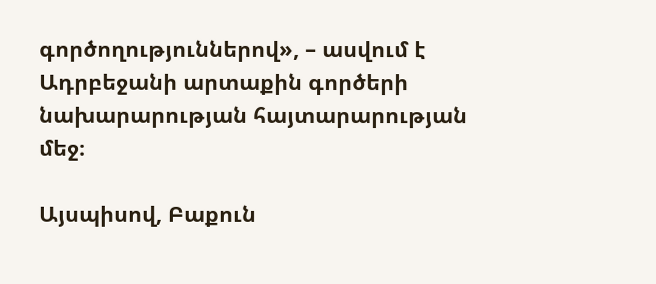գործողություններով», – ասվում է Ադրբեջանի արտաքին գործերի նախարարության հայտարարության մեջ։

Այսպիսով, Բաքուն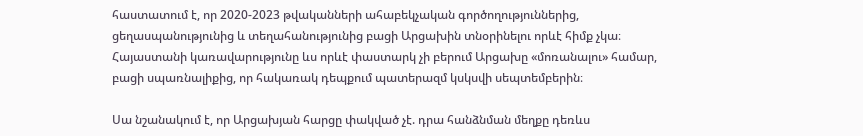հաստատում է, որ 2020-2023 թվականների ահաբեկչական գործողություններից, ցեղասպանությունից և տեղահանությունից բացի Արցախին տնօրինելու որևէ հիմք չկա։ Հայաստանի կառավարությունը ևս որևէ փաստարկ չի բերում Արցախը «մոռանալու» համար, բացի սպառնալիքից, որ հակառակ դեպքում պատերազմ կսկսվի սեպտեմբերին։

Սա նշանակում է, որ Արցախյան հարցը փակված չէ. դրա հանձնման մեղքը դեռևս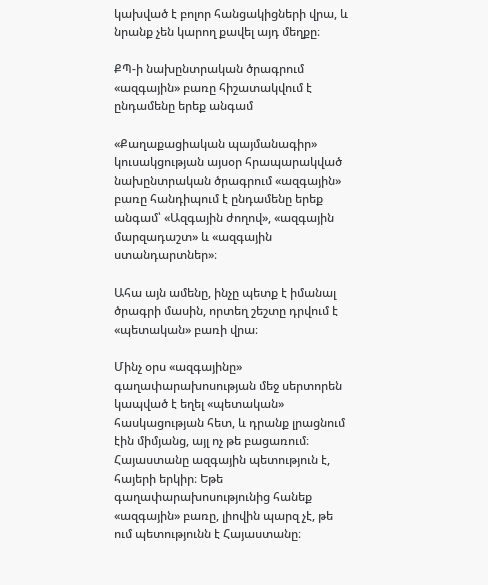կախված է բոլոր հանցակիցների վրա, և նրանք չեն կարող քավել այդ մեղքը։

ՔՊ-ի նախընտրական ծրագրում «ազգային» բառը հիշատակվում է ընդամենը երեք անգամ

«Քաղաքացիական պայմանագիր» կուսակցության այսօր հրապարակված նախընտրական ծրագրում «ազգային» բառը հանդիպում է ընդամենը երեք անգամ՝ «Ազգային ժողով», «ազգային մարզադաշտ» և «ազգային ստանդարտներ»։

Ահա այն ամենը, ինչը պետք է իմանալ ծրագրի մասին, որտեղ շեշտը դրվում է «պետական» բառի վրա։

Մինչ օրս «ազգայինը» գաղափարախոսության մեջ սերտորեն կապված է եղել «պետական» հասկացության հետ, և դրանք լրացնում էին միմյանց, այլ ոչ թե բացառում։ Հայաստանը ազգային պետություն է, հայերի երկիր։ Եթե գաղափարախոսությունից հանեք «ազգային» բառը, լիովին պարզ չէ, թե ում պետությունն է Հայաստանը։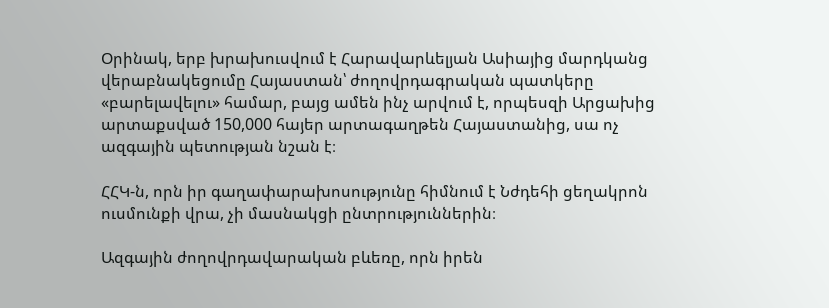Օրինակ, երբ խրախուսվում է Հարավարևելյան Ասիայից մարդկանց վերաբնակեցումը Հայաստան՝ ժողովրդագրական պատկերը «բարելավելու» համար, բայց ամեն ինչ արվում է, որպեսզի Արցախից արտաքսված 150,000 հայեր արտագաղթեն Հայաստանից, սա ոչ ազգային պետության նշան է։

ՀՀԿ-ն, որն իր գաղափարախոսությունը հիմնում է Նժդեհի ցեղակրոն ուսմունքի վրա, չի մասնակցի ընտրություններին։

Ազգային ժողովրդավարական բևեռը, որն իրեն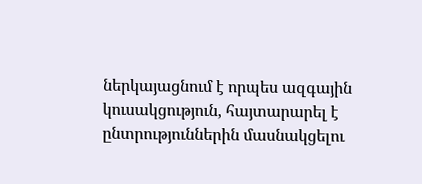ներկայացնում է որպես ազգային կուսակցություն, հայտարարել է ընտրություններին մասնակցելու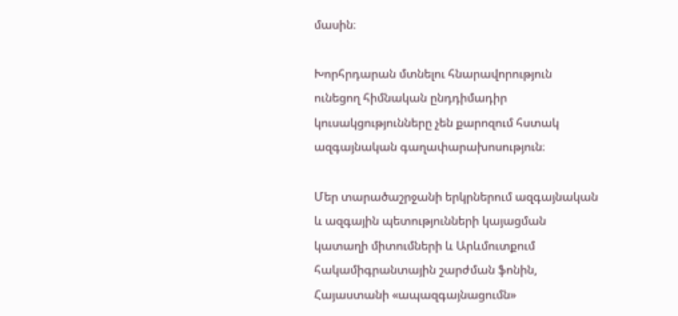մասին։

Խորհրդարան մտնելու հնարավորություն ունեցող հիմնական ընդդիմադիր կուսակցությունները չեն քարոզում հստակ ազգայնական գաղափարախոսություն։

Մեր տարածաշրջանի երկրներում ազգայնական և ազգային պետությունների կայացման կատաղի միտումների և Արևմուտքում հակամիգրանտային շարժման ֆոնին, Հայաստանի «ապազգայնացումն»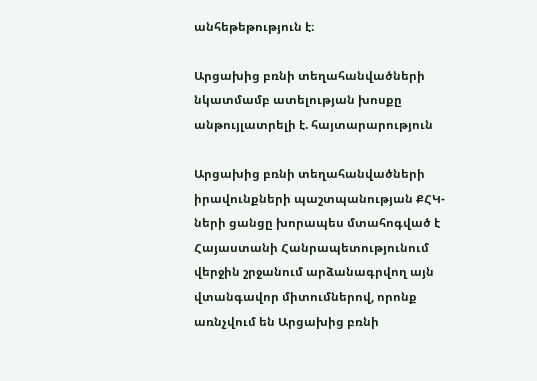անհեթեթություն է։

Արցախից բռնի տեղահանվածների նկատմամբ ատելության խոսքը անթույլատրելի է. հայտարարություն

Արցախից բռնի տեղահանվածների իրավունքների պաշտպանության ՔՀԿ-ների ցանցը խորապես մտահոգված է Հայաստանի Հանրապետությունում վերջին շրջանում արձանագրվող այն վտանգավոր միտումներով, որոնք առնչվում են Արցախից բռնի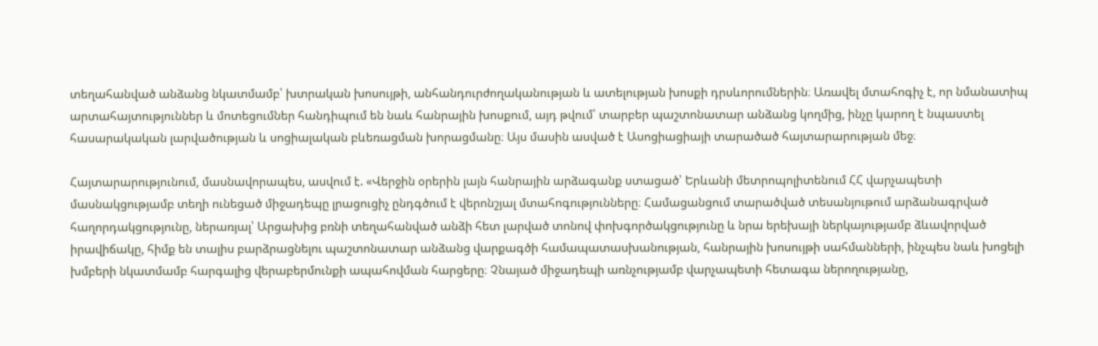տեղահանված անձանց նկատմամբ՝ խտրական խոսույթի, անհանդուրժողականության և ատելության խոսքի դրսևորումներին։ Առավել մտահոգիչ է, որ նմանատիպ արտահայտություններ և մոտեցումներ հանդիպում են նաև հանրային խոսքում, այդ թվում՝ տարբեր պաշտոնատար անձանց կողմից, ինչը կարող է նպաստել հասարակական լարվածության և սոցիալական բևեռացման խորացմանը։ Այս մասին ասված է Ասոցիացիայի տարածած հայտարարության մեջ։

Հայտարարությունում, մասնավորապես, ասվում է. «Վերջին օրերին լայն հանրային արձագանք ստացած՝ Երևանի մետրոպոլիտենում ՀՀ վարչապետի մասնակցությամբ տեղի ունեցած միջադեպը լրացուցիչ ընդգծում է վերոնշյալ մտահոգությունները։ Համացանցում տարածված տեսանյութում արձանագրված հաղորդակցությունը, ներառյալ՝ Արցախից բռնի տեղահանված անձի հետ լարված տոնով փոխգործակցությունը և նրա երեխայի ներկայությամբ ձևավորված իրավիճակը, հիմք են տալիս բարձրացնելու պաշտոնատար անձանց վարքագծի համապատասխանության, հանրային խոսույթի սահմանների, ինչպես նաև խոցելի խմբերի նկատմամբ հարգալից վերաբերմունքի ապահովման հարցերը։ Չնայած միջադեպի առնչությամբ վարչապետի հետագա ներողությանը,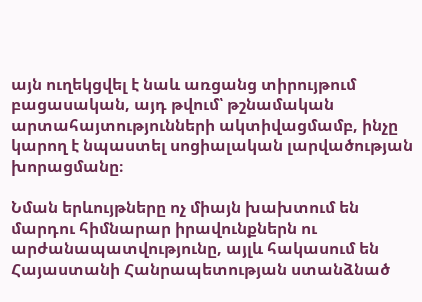այն ուղեկցվել է նաև առցանց տիրույթում բացասական, այդ թվում՝ թշնամական արտահայտությունների ակտիվացմամբ, ինչը կարող է նպաստել սոցիալական լարվածության խորացմանը։

Նման երևույթները ոչ միայն խախտում են մարդու հիմնարար իրավունքներն ու արժանապատվությունը, այլև հակասում են Հայաստանի Հանրապետության ստանձնած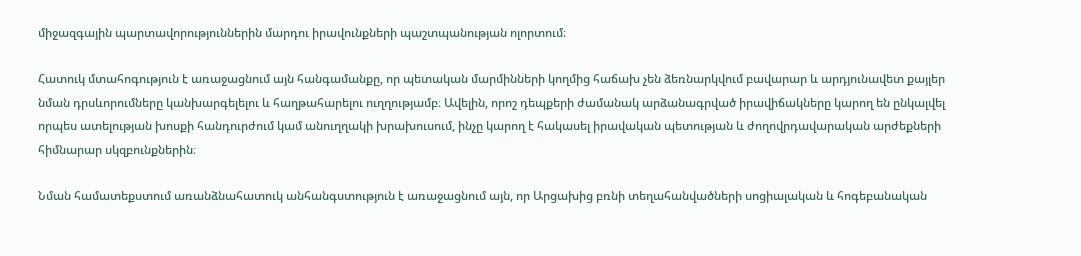միջազգային պարտավորություններին մարդու իրավունքների պաշտպանության ոլորտում։

Հատուկ մտահոգություն է առաջացնում այն հանգամանքը, որ պետական մարմինների կողմից հաճախ չեն ձեռնարկվում բավարար և արդյունավետ քայլեր նման դրսևորումները կանխարգելելու և հաղթահարելու ուղղությամբ։ Ավելին, որոշ դեպքերի ժամանակ արձանագրված իրավիճակները կարող են ընկալվել որպես ատելության խոսքի հանդուրժում կամ անուղղակի խրախուսում, ինչը կարող է հակասել իրավական պետության և ժողովրդավարական արժեքների հիմնարար սկզբունքներին։

Նման համատեքստում առանձնահատուկ անհանգստություն է առաջացնում այն, որ Արցախից բռնի տեղահանվածների սոցիալական և հոգեբանական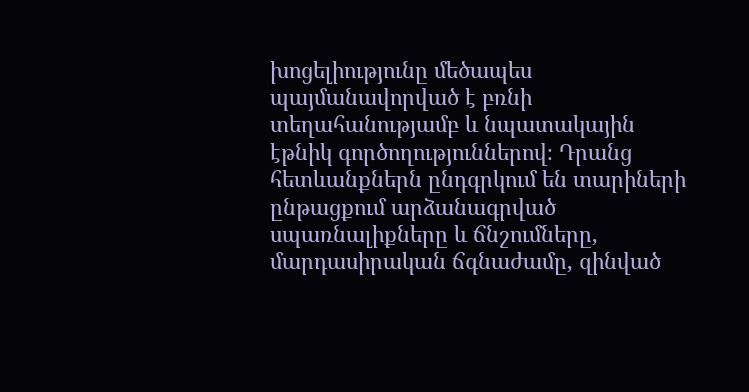խոցելիությունը մեծապես պայմանավորված է բռնի տեղահանությամբ և նպատակային էթնիկ գործողություններով։ Դրանց հետևանքներն ընդգրկում են տարիների ընթացքում արձանագրված սպառնալիքները և ճնշումները, մարդասիրական ճգնաժամը, զինված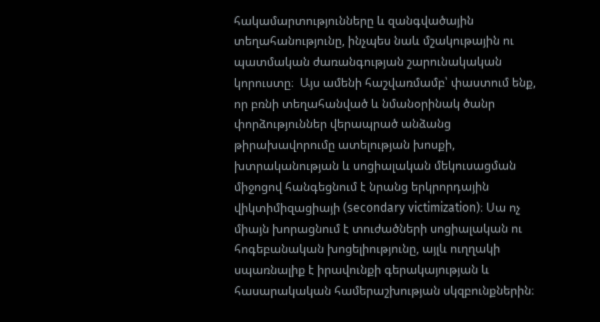հակամարտությունները և զանգվածային տեղահանությունը, ինչպես նաև մշակութային ու պատմական ժառանգության շարունակական կորուստը։  Այս ամենի հաշվառմամբ՝ փաստում ենք, որ բռնի տեղահանված և նմանօրինակ ծանր փորձություններ վերապրած անձանց թիրախավորումը ատելության խոսքի, խտրականության և սոցիալական մեկուսացման միջոցով հանգեցնում է նրանց երկրորդային վիկտիմիզացիայի (secondary victimization)։ Սա ոչ միայն խորացնում է տուժածների սոցիալական ու հոգեբանական խոցելիությունը, այլև ուղղակի սպառնալիք է իրավունքի գերակայության և հասարակական համերաշխության սկզբունքներին։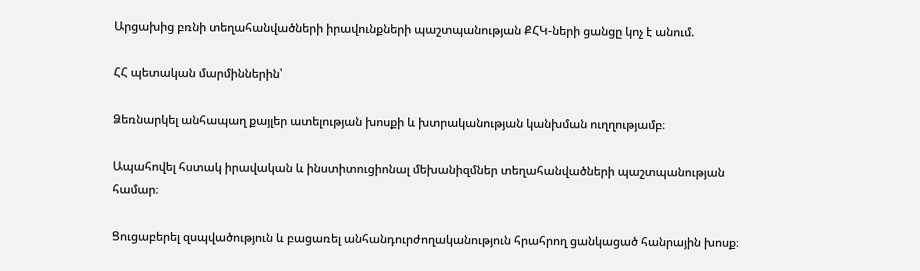Արցախից բռնի տեղահանվածների իրավունքների պաշտպանության ՔՀԿ-ների ցանցը կոչ է անում.

ՀՀ պետական մարմիններին՝

Ձեռնարկել անհապաղ քայլեր ատելության խոսքի և խտրականության կանխման ուղղությամբ։

Ապահովել հստակ իրավական և ինստիտուցիոնալ մեխանիզմներ տեղահանվածների պաշտպանության համար։

Ցուցաբերել զսպվածություն և բացառել անհանդուրժողականություն հրահրող ցանկացած հանրային խոսք։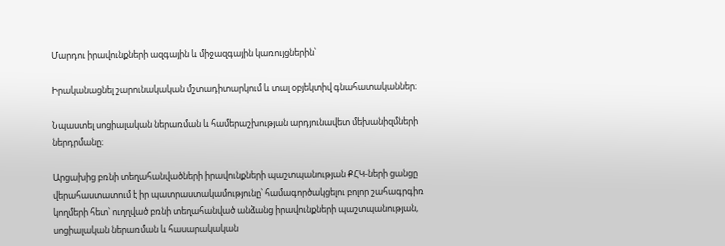Մարդու իրավունքների ազգային և միջազգային կառույցներին՝

Իրականացնել շարունակական մշտադիտարկում և տալ օբյեկտիվ գնահատականներ։

Նպաստել սոցիալական ներառման և համերաշխության արդյունավետ մեխանիզմների ներդրմանը։

Արցախից բռնի տեղահանվածների իրավունքների պաշտպանության ՔՀԿ-ների ցանցը վերահաստատում է իր պատրաստակամությունը՝ համագործակցելու բոլոր շահագրգիռ կողմերի հետ՝ ուղղված բռնի տեղահանված անձանց իրավունքների պաշտպանության, սոցիալական ներառման և հասարակական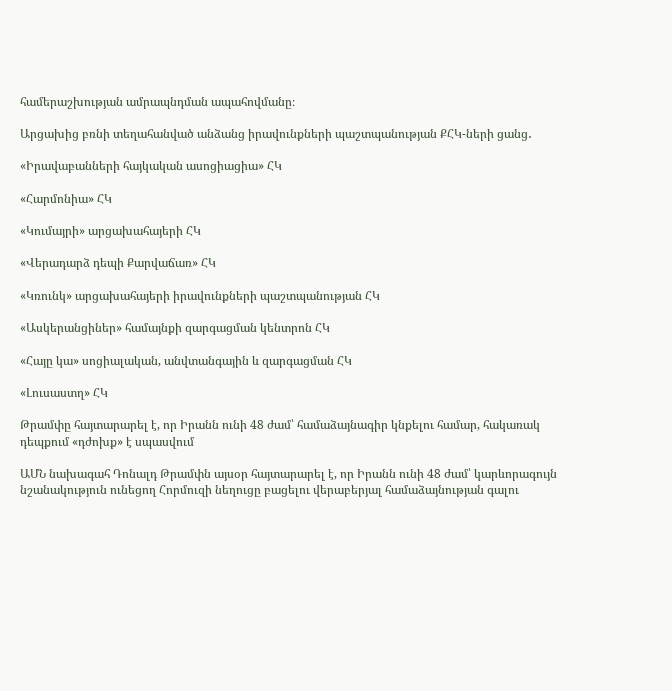համերաշխության ամրապնդման ապահովմանը։

Արցախից բռնի տեղահանված անձանց իրավունքների պաշտպանության ՔՀԿ-ների ցանց․

«Իրավաբանների հայկական ասոցիացիա» ՀԿ

«Հարմոնիա» ՀԿ

«Կումայրի» արցախահայերի ՀԿ

«Վերադարձ դեպի Քարվաճառ» ՀԿ

«Կռունկ» արցախահայերի իրավունքների պաշտպանության ՀԿ

«Ասկերանցիներ» համայնքի զարգացման կենտրոն ՀԿ

«Հայը կա» սոցիալական, անվտանգային և զարգացման ՀԿ

«Լուսաստղ» ՀԿ

Թրամփը հայտարարել է, որ Իրանն ունի 48 ժամ՝ համաձայնագիր կնքելու համար, հակառակ դեպքում «դժոխք» է սպասվում

ԱՄՆ նախագահ Դոնալդ Թրամփն այսօր հայտարարել է, որ Իրանն ունի 48 ժամ՝ կարևորագույն նշանակություն ունեցող Հորմուզի նեղուցը բացելու վերաբերյալ համաձայնության գալու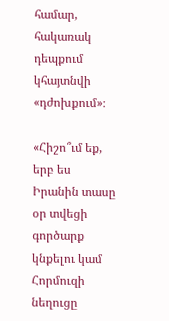համար, հակառակ դեպքում կհայտնվի «դժոխքում»։

«Հիշո՞ւմ եք, երբ ես Իրանին տասը օր տվեցի գործարք կնքելու կամ Հորմուզի նեղուցը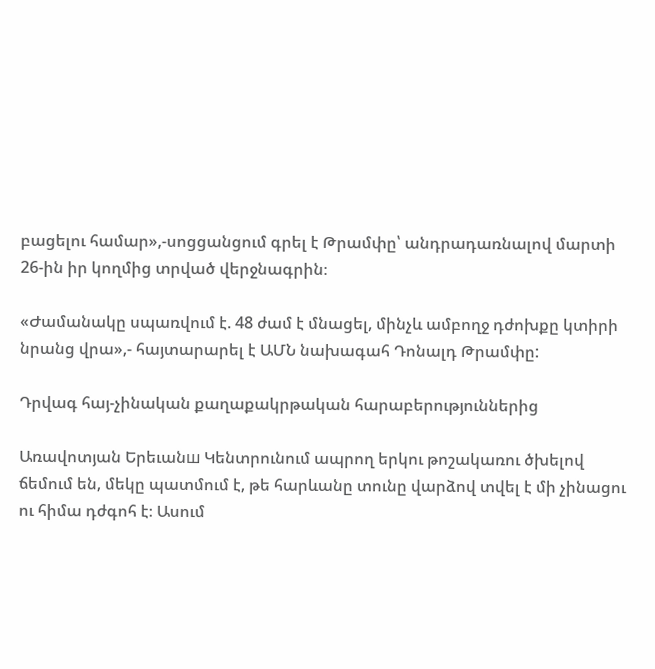բացելու համար»,-սոցցանցում գրել է Թրամփը՝ անդրադառնալով մարտի 26-ին իր կողմից տրված վերջնագրին։

«Ժամանակը սպառվում է. 48 ժամ է մնացել, մինչև ամբողջ դժոխքը կտիրի նրանց վրա»,- հայտարարել է ԱՄՆ նախագահ Դոնալդ Թրամփը:

Դրվագ հայ-չինական քաղաքակրթական հարաբերություններից

Առավոտյան Երեւանш Կենտրունում ապրող երկու թոշակառու ծխելով ճեմում են, մեկը պատմում է, թե հարևանը տունը վարձով տվել է մի չինացու ու հիմա դժգոհ է։ Ասում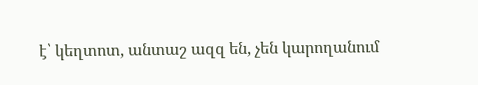է՝ կեղտոտ, անտաշ ազզ են, չեն կարողանում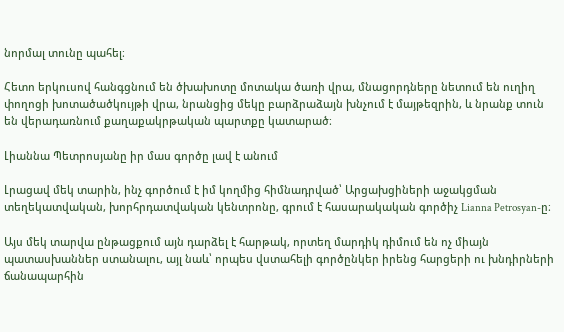նորմալ տունը պահել։

Հետո երկուսով հանգցնում են ծխախոտը մոտակա ծառի վրա, մնացորդները նետում են ուղիղ փողոցի խոտածածկույթի վրա, նրանցից մեկը բարձրաձայն խնչում է մայթեզրին, և նրանք տուն են վերադառնում քաղաքակրթական պարտքը կատարած։

Լիաննա Պետրոսյանը իր մաս գործը լավ է անում

Լրացավ մեկ տարին, ինչ գործում է իմ կողմից հիմնադրված՝ Արցախցիների աջակցման տեղեկատվական, խորհրդատվական կենտրոնը, գրում է հասարակական գործիչ Lianna Petrosyan-ը։

Այս մեկ տարվա ընթացքում այն դարձել է հարթակ, որտեղ մարդիկ դիմում են ոչ միայն պատասխաններ ստանալու, այլ նաև՝ որպես վստահելի գործընկեր իրենց հարցերի ու խնդիրների ճանապարհին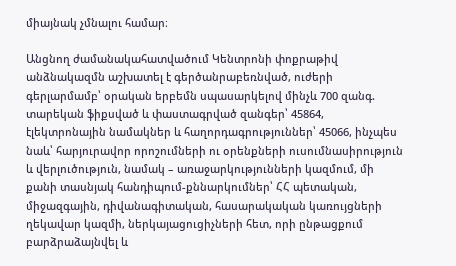միայնակ չմնալու համար։

Անցնող ժամանակահատվածում Կենտրոնի փոքրաթիվ անձնակազմն աշխատել է գերծանրաբեռնված, ուժերի գերլարմամբ՝ օրական երբեմն սպասարկելով մինչև 700 զանգ. տարեկան ֆիքսված և փաստագրված զանգեր՝ 45864, էլեկտրոնային նամակներ և հաղորդագրություններ՝ 45066, ինչպես նաև՝ հարյուրավոր որոշումների ու օրենքների ուսումնասիրություն և վերլուծություն, նամակ – առաջարկությունների կազմում, մի քանի տասնյակ հանդիպում-քննարկումներ՝ ՀՀ պետական, միջազգային, դիվանագիտական, հասարակական կառույցների ղեկավար կազմի, ներկայացուցիչների հետ, որի ընթացքում բարձրաձայնվել և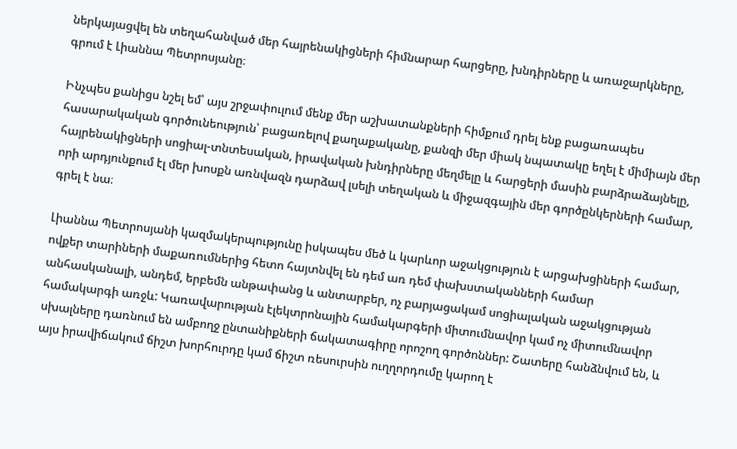ներկայացվել են տեղահանված մեր հայրենակիցների հիմնարար հարցերը, խնդիրները և առաջարկները, գրում է Լիաննա Պետրոսյանը։

Ինչպես քանիցս նշել եմ՝ այս շրջափուլում մենք մեր աշխատանքների հիմքում դրել ենք բացառապես հասարակական գործունեություն՝ բացառելով քաղաքականը, քանզի մեր միակ նպատակը եղել է միմիայն մեր հայրենակիցների սոցիալ-տնտեսական, իրավական խնդիրները մեղմելը և հարցերի մասին բարձրաձայնելը, որի արդյունքում էլ մեր խոսքն առնվազն դարձավ լսելի տեղական և միջազգային մեր գործընկերների համար, գրել է նա։

Լիաննա Պետրոսյանի կազմակերպությունը իսկապես մեծ և կարևոր աջակցություն է արցախցիների համար, ովքեր տարիների մաքառումներից հետո հայտնվել են դեմ առ դեմ փախստականների համար անհասկանալի, անդեմ, երբեմն անթափանց և անտարբեր, ոչ բարյացակամ սոցիալական աջակցության համակարգի առջև: Կառավարության էլեկտրոնային համակարգերի միտումնավոր կամ ոչ միտումնավոր սխալները դառնում են ամբողջ ընտանիքների ճակատագիրը որոշող գործոններ: Շատերը հանձնվում են, և այս իրավիճակում ճիշտ խորհուրդը կամ ճիշտ ռեսուրսին ուղղորդումը կարող է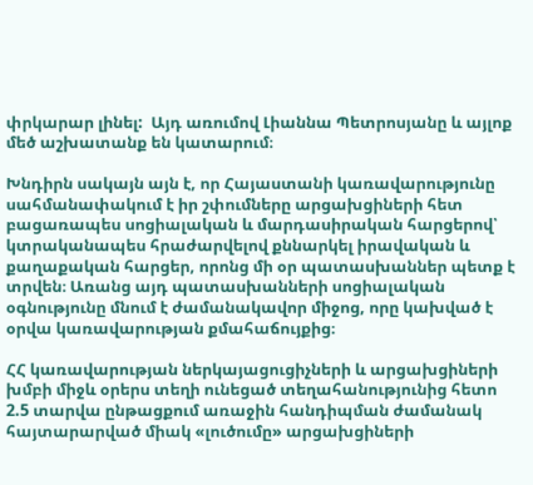փրկարար լինել:  Այդ առումով Լիաննա Պետրոսյանը և այլոք մեծ աշխատանք են կատարում։

Խնդիրն սակայն այն է, որ Հայաստանի կառավարությունը սահմանափակում է իր շփումները արցախցիների հետ բացառապես սոցիալական և մարդասիրական հարցերով՝ կտրականապես հրաժարվելով քննարկել իրավական և քաղաքական հարցեր, որոնց մի օր պատասխաններ պետք է տրվեն։ Առանց այդ պատասխանների սոցիալական օգնությունը մնում է ժամանակավոր միջոց, որը կախված է օրվա կառավարության քմահաճույքից։

ՀՀ կառավարության ներկայացուցիչների և արցախցիների խմբի միջև օրերս տեղի ունեցած տեղահանությունից հետո 2.5 տարվա ընթացքում առաջին հանդիպման ժամանակ հայտարարված միակ «լուծումը» արցախցիների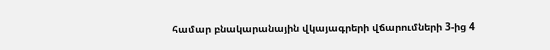համար բնակարանային վկայագրերի վճարումների 3-ից 4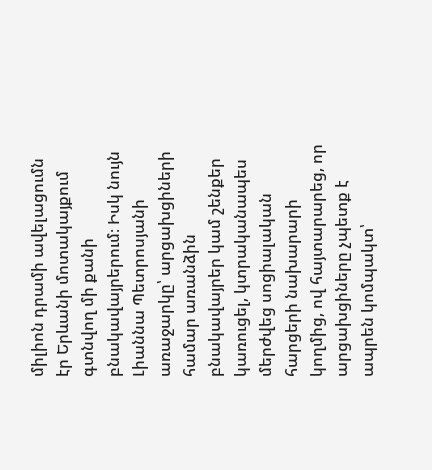միլիոն դրամի ավելացումն էր Երևանի մոտակայքում գտնվող մի քանի բնակավայրերում։ Իսկ նույն Լիաննա Պետրոսյանի առաջարկը՝ արցախցիների համար առանձին բնակավայրեր կամ շենքեր կառուցել, կտրականապես մերժվեց սոցիալական հարցերի նախարարի կողմից, ով հայտարարեց, որ արցախցիները չպետք է ապրեն կոմպակտ՝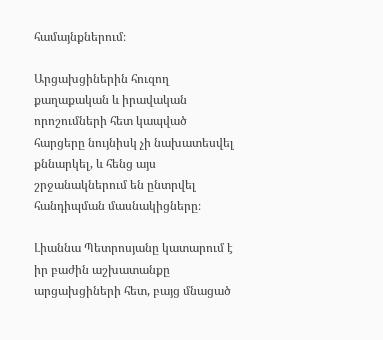համայնքներում։

Արցախցիներին հուզող քաղաքական և իրավական որոշումների հետ կապված հարցերը նույնիսկ չի նախատեսվել քննարկել, և հենց այս շրջանակներում են ընտրվել հանդիպման մասնակիցները։

Լիաննա Պետրոսյանը կատարում է իր բաժին աշխատանքը արցախցիների հետ, բայց մնացած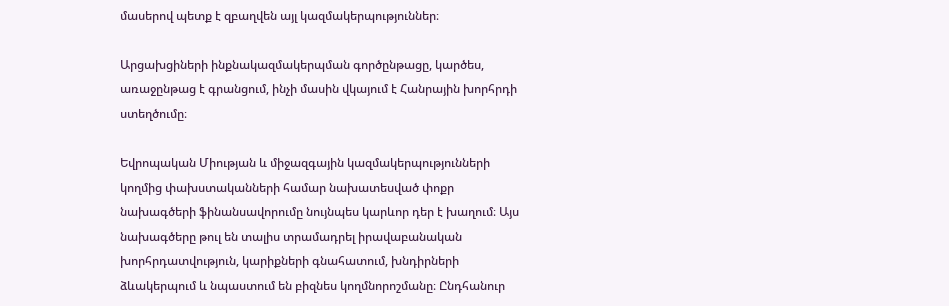մասերով պետք է զբաղվեն այլ կազմակերպություններ։

Արցախցիների ինքնակազմակերպման գործընթացը, կարծես, առաջընթաց է գրանցում, ինչի մասին վկայում է Հանրային խորհրդի ստեղծումը։

Եվրոպական Միության և միջազգային կազմակերպությունների կողմից փախստականների համար նախատեսված փոքր նախագծերի ֆինանսավորումը նույնպես կարևոր դեր է խաղում։ Այս նախագծերը թուլ են տալիս տրամադրել իրավաբանական խորհրդատվություն, կարիքների գնահատում, խնդիրների ձևակերպում և նպաստում են բիզնես կողմնորոշմանը։ Ընդհանուր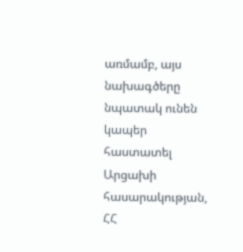առմամբ, այս նախագծերը նպատակ ունեն կապեր հաստատել Արցախի հասարակության, ՀՀ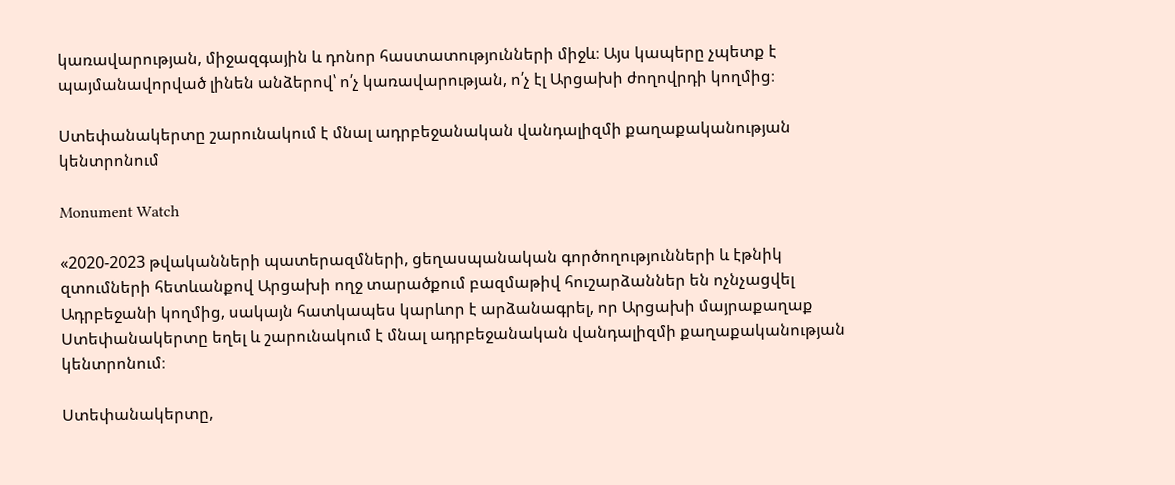կառավարության, միջազգային և դոնոր հաստատությունների միջև։ Այս կապերը չպետք է պայմանավորված լինեն անձերով՝ ո՛չ կառավարության, ո՛չ էլ Արցախի ժողովրդի կողմից։

Ստեփանակերտը շարունակում է մնալ ադրբեջանական վանդալիզմի քաղաքականության կենտրոնում

Monument Watch

«2020-2023 թվականների պատերազմների, ցեղասպանական գործողությունների և էթնիկ զտումների հետևանքով Արցախի ողջ տարածքում բազմաթիվ հուշարձաններ են ոչնչացվել Ադրբեջանի կողմից, սակայն հատկապես կարևոր է արձանագրել, որ Արցախի մայրաքաղաք Ստեփանակերտը եղել և շարունակում է մնալ ադրբեջանական վանդալիզմի քաղաքականության կենտրոնում։

Ստեփանակերտը,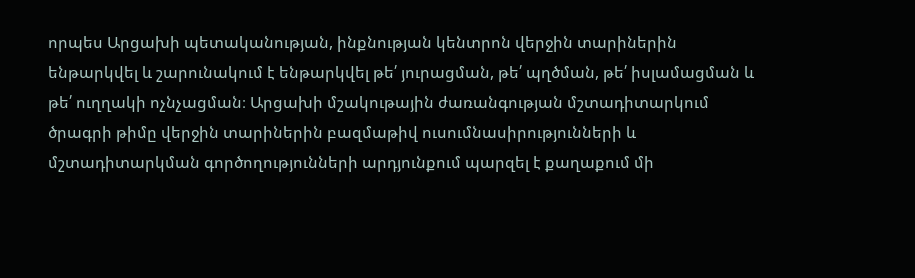որպես Արցախի պետականության, ինքնության կենտրոն վերջին տարիներին ենթարկվել և շարունակում է ենթարկվել թե՛ յուրացման, թե՛ պղծման, թե՛ իսլամացման և թե՛ ուղղակի ոչնչացման։ Արցախի մշակութային ժառանգության մշտադիտարկում ծրագրի թիմը վերջին տարիներին բազմաթիվ ուսումնասիրությունների և մշտադիտարկման գործողությունների արդյունքում պարզել է քաղաքում մի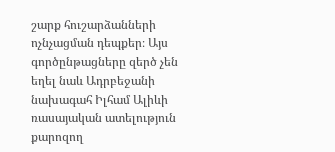շարք հուշարձանների ոչնչացման դեպքեր։ Այս գործընթացները զերծ չեն եղել նաև Ադրբեջանի նախագահ Իլհամ Ալիևի ռասայական ատելություն քարոզող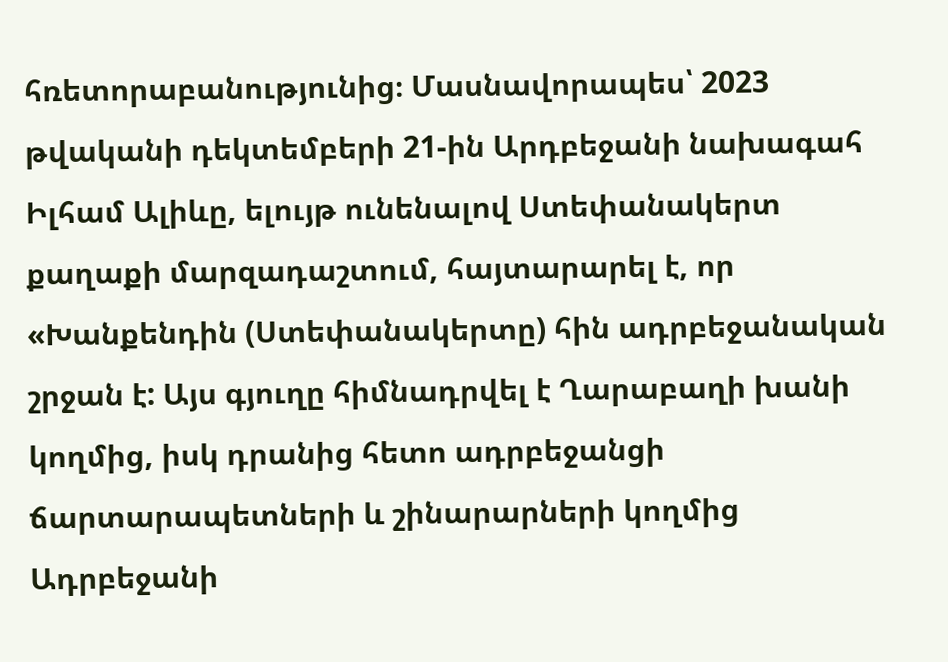հռետորաբանությունից։ Մասնավորապես՝ 2023 թվականի դեկտեմբերի 21-ին Արդբեջանի նախագահ Իլհամ Ալիևը, ելույթ ունենալով Ստեփանակերտ քաղաքի մարզադաշտում, հայտարարել է, որ «Խանքենդին (Ստեփանակերտը) հին ադրբեջանական շրջան է: Այս գյուղը հիմնադրվել է Ղարաբաղի խանի կողմից, իսկ դրանից հետո ադրբեջանցի ճարտարապետների և շինարարների կողմից Ադրբեջանի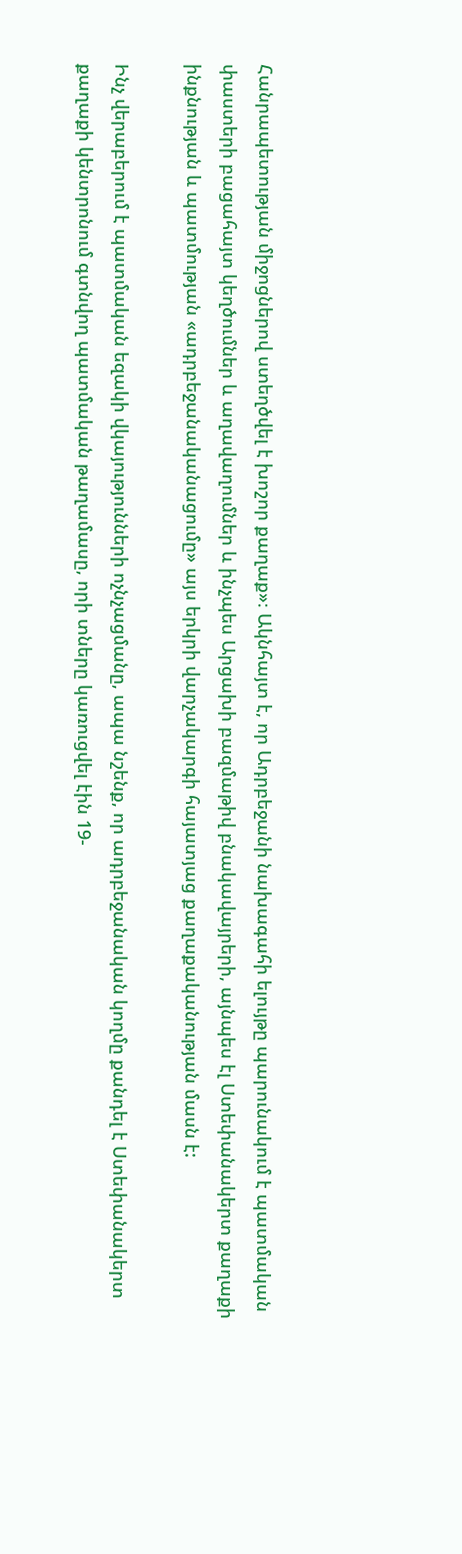Հանրապետության միջոցներով ստեղծվել է խոշոր քաղաք»։ Ակնհայտ է, որ Ադրբեջանի նախագահի ելույթը պարունակում է պատմական փաստերի բացահայտ կեղծումներ և աղավաղումներ և ինչպես Արցախի բազմաթիվ բնակավայրերի, այնպես էլ Ստեփանակերտ քաղաքի ինքնության և պատմության «ադրբեջանականացումը» այս երկրի վարչակարգի հայատյաց քաղաքականության մասն է:

Ինչ վերաբերում է պատմական եզակի վկայությունների ոչնչացմանը, ապա նշենք, որ ադրբեջանական կողմը քանդել է Ստեփանակերտ քաղաքի կենտրոնում գտնվող պատմական թաղամասը, որի տները կառուցվել էին 19-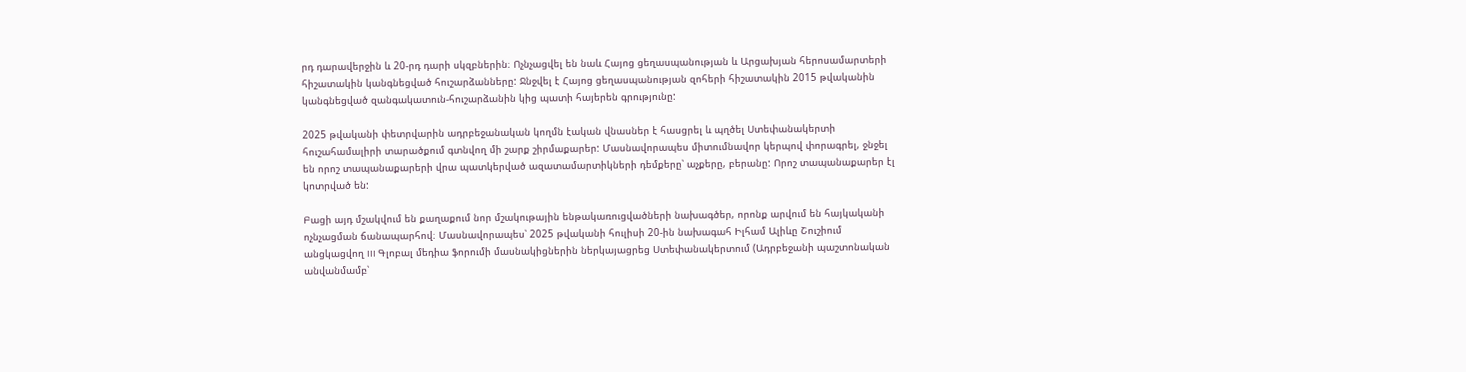րդ դարավերջին և 20-րդ դարի սկզբներին։ Ոչնչացվել են նաև Հայոց ցեղասպանության և Արցախյան հերոսամարտերի հիշատակին կանգնեցված հուշարձանները: Ջնջվել է Հայոց ցեղասպանության զոհերի հիշատակին 2015 թվականին կանգնեցված զանգակատուն-հուշարձանին կից պատի հայերեն գրությունը:

2025 թվականի փետրվարին ադրբեջանական կողմն էական վնասներ է հասցրել և պղծել Ստեփանակերտի հուշահամալիրի տարածքում գտնվող մի շարք շիրմաքարեր: Մասնավորապես միտումնավոր կերպով փորագրել, ջնջել են որոշ տապանաքարերի վրա պատկերված ազատամարտիկների դեմքերը՝ աչքերը, բերանը: Որոշ տապանաքարեր էլ կոտրված են:

Բացի այդ մշակվում են քաղաքում նոր մշակութային ենթակառուցվածների նախագծեր, որոնք արվում են հայկականի ոչնչացման ճանապարհով։ Մասնավորապես՝ 2025 թվականի հուլիսի 20-ին նախագահ Իլհամ Ալիևը Շուշիում անցկացվող III Գլոբալ մեդիա ֆորումի մասնակիցներին ներկայացրեց Ստեփանակերտում (Ադրբեջանի պաշտոնական անվանմամբ՝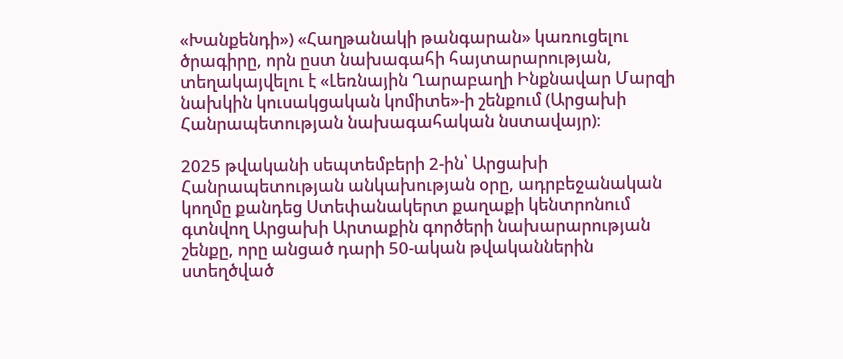«Խանքենդի») «Հաղթանակի թանգարան» կառուցելու ծրագիրը, որն ըստ նախագահի հայտարարության, տեղակայվելու է «Լեռնային Ղարաբաղի Ինքնավար Մարզի նախկին կուսակցական կոմիտե»-ի շենքում (Արցախի Հանրապետության նախագահական նստավայր)։

2025 թվականի սեպտեմբերի 2-ին՝ Արցախի Հանրապետության անկախության օրը, ադրբեջանական կողմը քանդեց Ստեփանակերտ քաղաքի կենտրոնում գտնվող Արցախի Արտաքին գործերի նախարարության շենքը, որը անցած դարի 50-ական թվականներին ստեղծված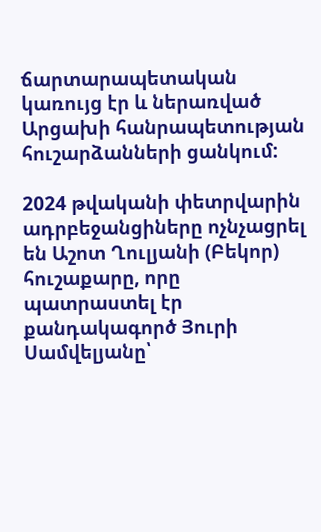ճարտարապետական կառույց էր և ներառված Արցախի հանրապետության հուշարձանների ցանկում:

2024 թվականի փետրվարին ադրբեջանցիները ոչնչացրել են Աշոտ Ղուլյանի (Բեկոր) հուշաքարը, որը պատրաստել էր քանդակագործ Յուրի Սամվելյանը՝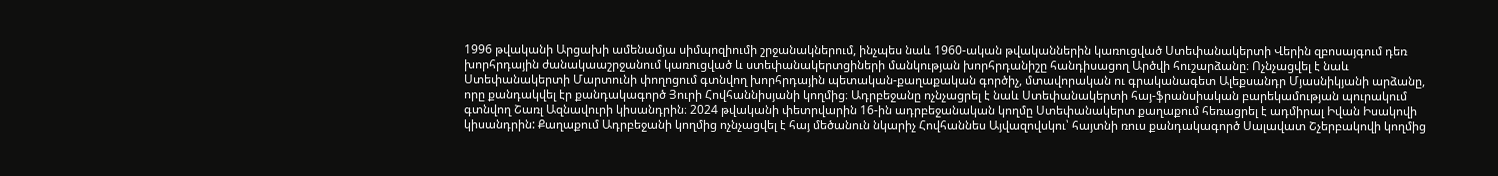1996 թվականի Արցախի ամենամյա սիմպոզիումի շրջանակներում, ինչպես նաև 1960-ական թվականներին կառուցված Ստեփանակերտի Վերին զբոսայգում դեռ խորհրդային ժանակաաշրջանում կառուցված և ստեփանակերտցիների մանկության խորհրդանիշը հանդիսացող Արծվի հուշարձանը։ Ոչնչացվել է նաև Ստեփանակերտի Մարտունի փողոցում գտնվող խորհրդային պետական-քաղաքական գործիչ, մտավորական ու գրականագետ Ալեքսանդր Մյասնիկյանի արձանը, որը քանդակվել էր քանդակագործ Յուրի Հովհաննիսյանի կողմից։ Ադրբեջանը ոչնչացրել է նաև Ստեփանակերտի հայ-ֆրանսիական բարեկամության պուրակում գտնվող Շառլ Ազնավուրի կիսանդրին։ 2024 թվականի փետրվարին 16-ին ադրբեջանական կողմը Ստեփանակերտ քաղաքում հեռացրել է ադմիրալ Իվան Իսակովի կիսանդրին: Քաղաքում Ադրբեջանի կողմից ոչնչացվել է հայ մեծանուն նկարիչ Հովհաննես Այվազովսկու՝ հայտնի ռուս քանդակագործ Սալավատ Շչերբակովի կողմից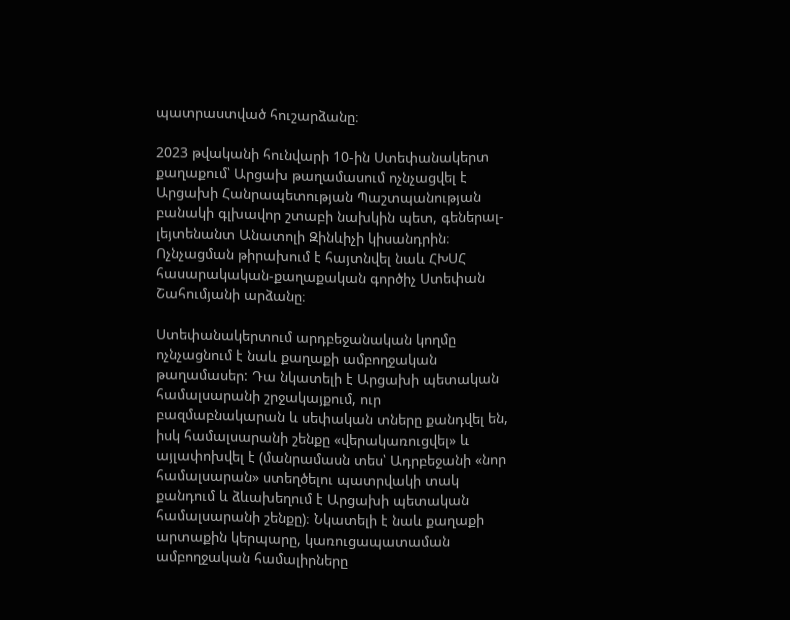պատրաստված հուշարձանը։

2023 թվականի հունվարի 10-ին Ստեփանակերտ քաղաքում՝ Արցախ թաղամասում ոչնչացվել է Արցախի Հանրապետության Պաշտպանության բանակի գլխավոր շտաբի նախկին պետ, գեներալ-լեյտենանտ Անատոլի Զինևիչի կիսանդրին։ Ոչնչացման թիրախում է հայտնվել նաև ՀԽՍՀ հասարակական-քաղաքական գործիչ Ստեփան Շահումյանի արձանը։

Ստեփանակերտում արդբեջանական կողմը ոչնչացնում է նաև քաղաքի ամբողջական թաղամասեր: Դա նկատելի է Արցախի պետական համալսարանի շրջակայքում, ուր բազմաբնակարան և սեփական տները քանդվել են, իսկ համալսարանի շենքը «վերակառուցվել» և այլափոխվել է (մանրամասն տես՝ Ադրբեջանի «նոր համալսարան» ստեղծելու պատրվակի տակ քանդում և ձևախեղում է Արցախի պետական համալսարանի շենքը)։ Նկատելի է նաև քաղաքի արտաքին կերպարը, կառուցապատաման ամբողջական համալիրները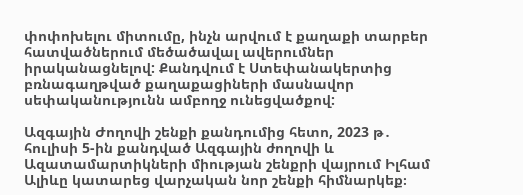փոփոխելու միտումը, ինչն արվում է քաղաքի տարբեր հատվածներում մեծածավալ ավերումներ իրականացնելով: Քանդվում է Ստեփանակերտից բռնագաղթված քաղաքացիների մասնավոր սեփականությունն ամբողջ ունեցվածքով:

Ազգային Ժողովի շենքի քանդումից հետո, 2023 թ․ հուլիսի 5-ին քանդված Ազգային ժողովի և Ազատամարտիկների միության շենքրի վայրում Իլհամ Ալիևը կատարեց վարչական նոր շենքի հիմնարկեք։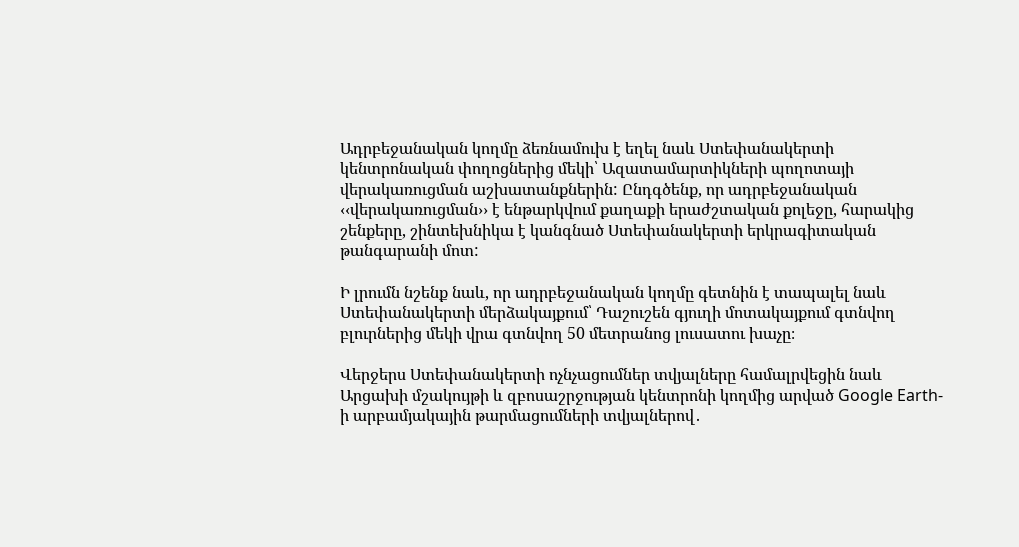Ադրբեջանական կողմը ձեռնամուխ է եղել նաև Ստեփանակերտի կենտրոնական փողոցներից մեկի՝ Ազատամարտիկների պողոտայի վերակառուցման աշխատանքներին: Ընդգծենք, որ ադրբեջանական ‹‹վերակառուցման›› է ենթարկվում քաղաքի երաժշտական քոլեջը, հարակից շենքերը, շինտեխնիկա է կանգնած Ստեփանակերտի երկրագիտական թանգարանի մոտ:

Ի լրումն նշենք նաև, որ ադրբեջանական կողմը գետնին է տապալել նաև Ստեփանակերտի մերձակայքում՝ Դաշուշեն գյուղի մոտակայքում գտնվող բլուրներից մեկի վրա գտնվող 50 մետրանոց լուսատու խաչը։

Վերջերս Ստեփանակերտի ոչնչացումներ տվյալները համալրվեցին նաև Արցախի մշակույթի և զբոսաշրջության կենտրոնի կողմից արված Google Earth-ի արբամյակային թարմացումների տվյալներով․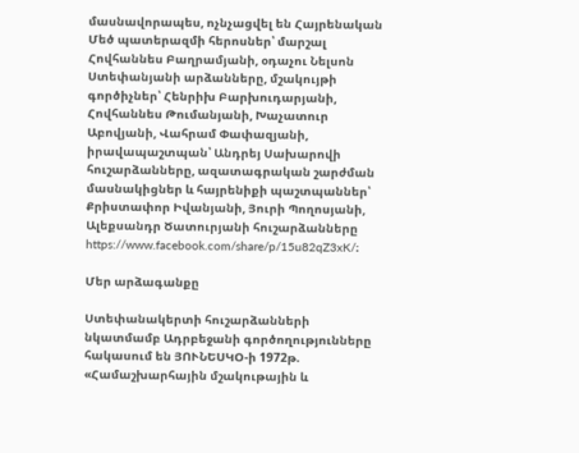մասնավորապես, ոչնչացվել են Հայրենական Մեծ պատերազմի հերոսներ՝ մարշալ Հովհաննես Բաղրամյանի, օդաչու Նելսոն Ստեփանյանի արձանները, մշակույթի գործիչներ՝ Հենրիխ Բարխուդարյանի, Հովհաննես Թումանյանի, Խաչատուր Աբովյանի, Վահրամ Փափազյանի, իրավապաշտպան՝ Անդրեյ Սախարովի հուշարձանները, ազատագրական շարժման մասնակիցներ և հայրենիքի պաշտպաններ՝ Քրիստափոր Իվանյանի, Յուրի Պողոսյանի, Ալեքսանդր Ծատուրյանի հուշարձանները https://www.facebook.com/share/p/15u82qZ3xK/։

Մեր արձագանքը

Ստեփանակերտի հուշարձանների նկատմամբ Ադրբեջանի գործողությունները հակասում են ՅՈՒՆԵՍԿՕ-ի 1972թ. «Համաշխարհային մշակութային և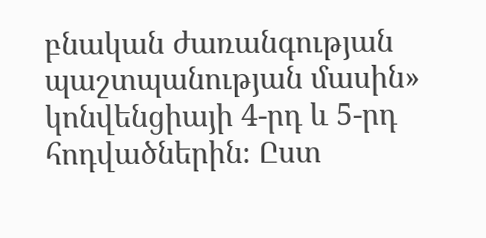բնական ժառանգության պաշտպանության մասին» կոնվենցիայի 4-րդ և 5-րդ հոդվածներին։ Ըստ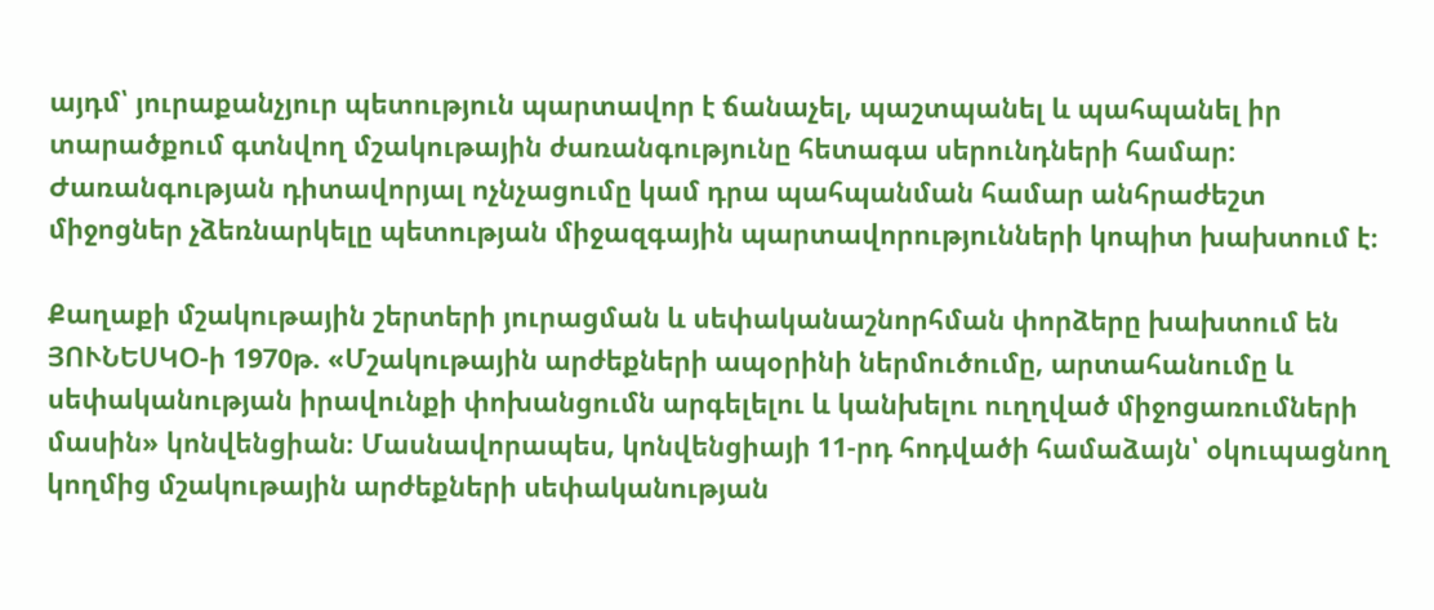այդմ՝ յուրաքանչյուր պետություն պարտավոր է ճանաչել, պաշտպանել և պահպանել իր տարածքում գտնվող մշակութային ժառանգությունը հետագա սերունդների համար: Ժառանգության դիտավորյալ ոչնչացումը կամ դրա պահպանման համար անհրաժեշտ միջոցներ չձեռնարկելը պետության միջազգային պարտավորությունների կոպիտ խախտում է։

Քաղաքի մշակութային շերտերի յուրացման և սեփականաշնորհման փորձերը խախտում են ՅՈՒՆԵՍԿՕ-ի 1970թ. «Մշակութային արժեքների ապօրինի ներմուծումը, արտահանումը և սեփականության իրավունքի փոխանցումն արգելելու և կանխելու ուղղված միջոցառումների մասին» կոնվենցիան։ Մասնավորապես, կոնվենցիայի 11-րդ հոդվածի համաձայն՝ օկուպացնող կողմից մշակութային արժեքների սեփականության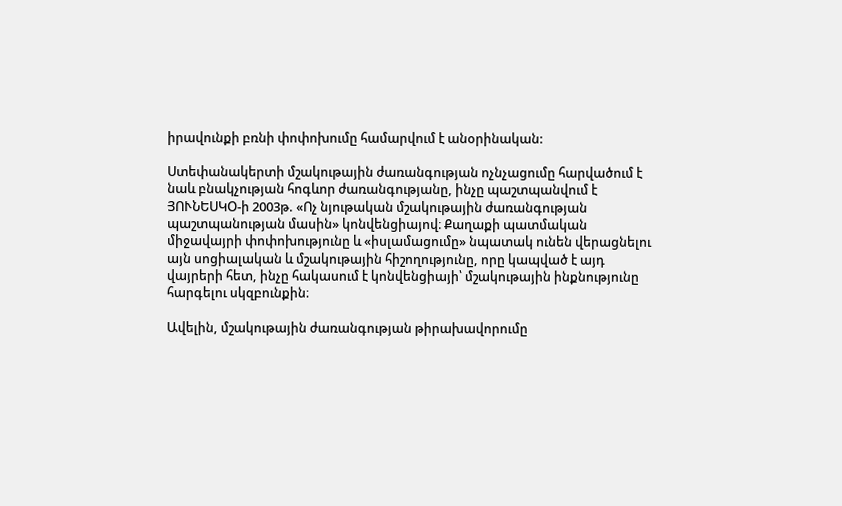իրավունքի բռնի փոփոխումը համարվում է անօրինական:

Ստեփանակերտի մշակութային ժառանգության ոչնչացումը հարվածում է նաև բնակչության հոգևոր ժառանգությանը, ինչը պաշտպանվում է ՅՈՒՆԵՍԿՕ-ի 2003թ. «Ոչ նյութական մշակութային ժառանգության պաշտպանության մասին» կոնվենցիայով։ Քաղաքի պատմական միջավայրի փոփոխությունը և «իսլամացումը» նպատակ ունեն վերացնելու այն սոցիալական և մշակութային հիշողությունը, որը կապված է այդ վայրերի հետ, ինչը հակասում է կոնվենցիայի՝ մշակութային ինքնությունը հարգելու սկզբունքին։

Ավելին, մշակութային ժառանգության թիրախավորումը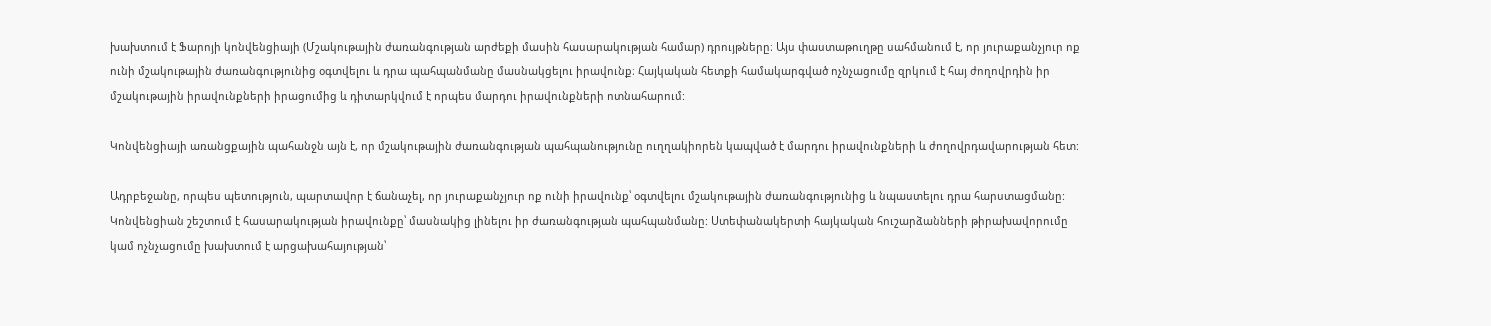խախտում է Ֆարոյի կոնվենցիայի (Մշակութային ժառանգության արժեքի մասին հասարակության համար) դրույթները։ Այս փաստաթուղթը սահմանում է, որ յուրաքանչյուր ոք ունի մշակութային ժառանգությունից օգտվելու և դրա պահպանմանը մասնակցելու իրավունք։ Հայկական հետքի համակարգված ոչնչացումը զրկում է հայ ժողովրդին իր մշակութային իրավունքների իրացումից և դիտարկվում է որպես մարդու իրավունքների ոտնահարում:

Կոնվենցիայի առանցքային պահանջն այն է, որ մշակութային ժառանգության պահպանությունը ուղղակիորեն կապված է մարդու իրավունքների և ժողովրդավարության հետ:

Ադրբեջանը, որպես պետություն, պարտավոր է ճանաչել, որ յուրաքանչյուր ոք ունի իրավունք՝ օգտվելու մշակութային ժառանգությունից և նպաստելու դրա հարստացմանը: Կոնվենցիան շեշտում է հասարակության իրավունքը՝ մասնակից լինելու իր ժառանգության պահպանմանը: Ստեփանակերտի հայկական հուշարձանների թիրախավորումը կամ ոչնչացումը խախտում է արցախահայության՝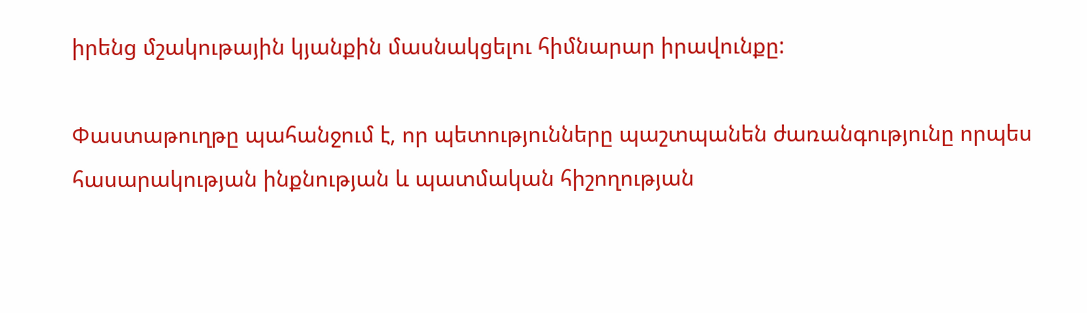իրենց մշակութային կյանքին մասնակցելու հիմնարար իրավունքը:

Փաստաթուղթը պահանջում է, որ պետությունները պաշտպանեն ժառանգությունը որպես հասարակության ինքնության և պատմական հիշողության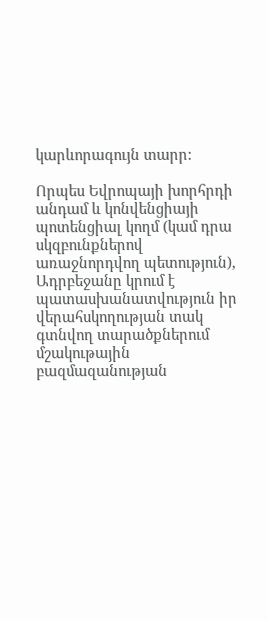կարևորագույն տարր:

Որպես Եվրոպայի խորհրդի անդամ և կոնվենցիայի պոտենցիալ կողմ (կամ դրա սկզբունքներով առաջնորդվող պետություն), Ադրբեջանը կրում է պատասխանատվություն իր վերահսկողության տակ գտնվող տարածքներում մշակութային բազմազանության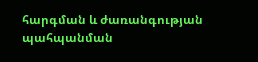հարգման և ժառանգության պահպանման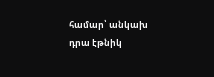համար՝ անկախ դրա էթնիկ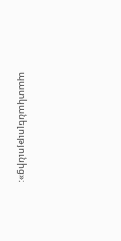պատկանելությունից»։